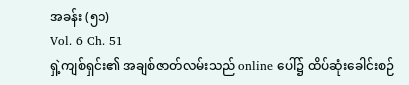အခန်း (၅၁)
Vol. 6 Ch. 51
ရှဲ့ကျစ်ရှင်း၏ အချစ်ဇာတ်လမ်းသည် online ပေါ်၌ ထိပ်ဆုံးခေါင်းစဉ်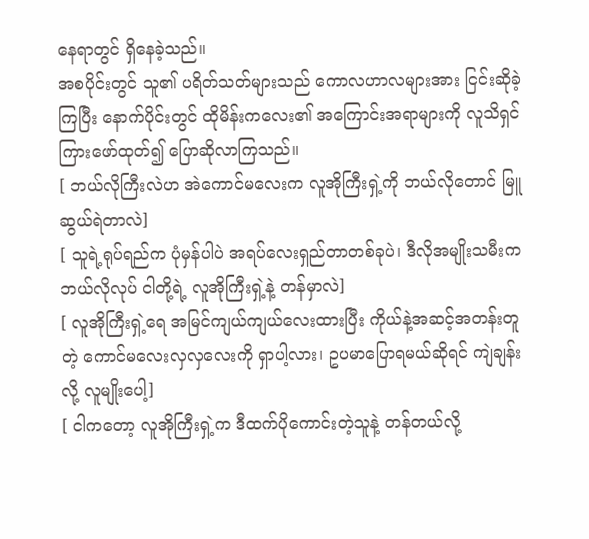နေရာတွင် ရှိနေခဲ့သည်။
အစပိုင်းတွင် သူ၏ ပရိတ်သတ်များသည် ကောလဟာလများအား ငြင်းဆိုခဲ့ကြပြီး နောက်ပိုင်းတွင် ထိုမိန်းကလေး၏ အကြောင်းအရာများကို လူသိရှင်ကြားဖော်ထုတ်၍ ပြောဆိုလာကြသည်။
[ ဘယ်လိုကြီးလဲဟ အဲကောင်မလေးက လူအိုကြီးရှဲ့ကို ဘယ်လိုတောင် မြူဆွယ်ရဲတာလဲ]
[ သူရဲ့ရုပ်ရည်က ပုံမှန်ပါပဲ အရပ်လေးရှည်တာတစ်ခုပဲ၊ ဒီလိုအမျိုးသမီးက ဘယ်လိုလုပ် ငါတို့ရဲ့ လူအိုကြီးရှဲ့နဲ့ တန်မှာလဲ]
[ လူအိုကြီးရှဲ့ရေ အမြင်ကျယ်ကျယ်လေးထားပြီး ကိုယ်နဲ့အဆင့်အတန်းတူတဲ့ ကောင်မလေးလှလှလေးကို ရှာပါ့လား၊ ဥပမာပြောရမယ်ဆိုရင် ကျဲချန်းလို့ လူမျိုးပေါ့]
[ ငါကတော့ လူအိုကြီးရှဲ့က ဒီထက်ပိုကောင်းတဲ့သူနဲ့ တန်တယ်လို့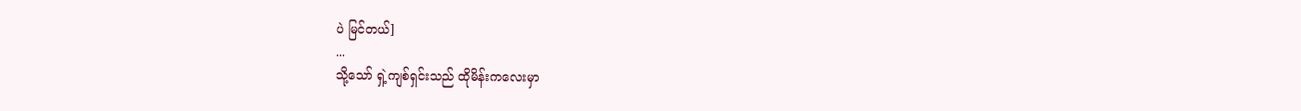ပဲ မြင်တယ်]
...
သို့သော် ရှဲ့ကျစ်ရှင်းသည် ထိုမိန်းကလေးမှာ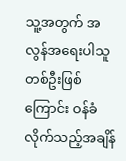သူ့အတွက် အလွန်အရေးပါသူတစ်ဦးဖြစ်ကြောင်း ဝန်ခံလိုက်သည့်အချိန်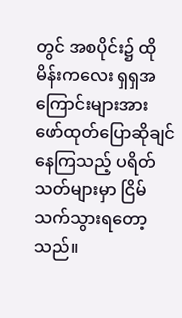တွင် အစပိုင်း၌ ထိုမိန်းကလေး ရှရှအကြောင်းများအား ဖော်ထုတ်ပြောဆိုချင်နေကြသည့် ပရိတ်သတ်များမှာ ငြိမ်သက်သွားရတော့သည်။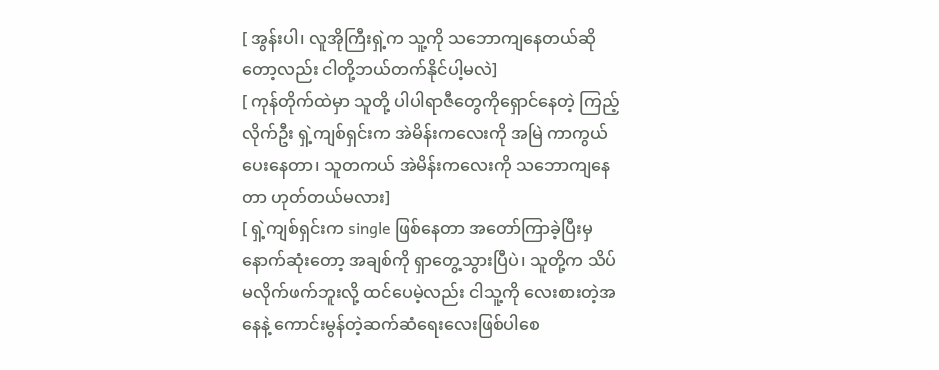[ အွန်းပါ၊ လူအိုကြီးရှဲ့က သူ့ကို သဘောကျနေတယ်ဆိုတော့လည်း ငါတို့ဘယ်တက်နိုင်ပါ့မလဲ]
[ ကုန်တိုက်ထဲမှာ သူတို့ ပါပါရာဇီတွေကိုရှောင်နေတဲ့ ကြည့်လိုက်ဦး ရှဲ့ကျစ်ရှင်းက အဲမိန်းကလေးကို အမြဲ ကာကွယ်ပေးနေတာ၊ သူတကယ် အဲမိန်းကလေးကို သဘောကျနေတာ ဟုတ်တယ်မလား]
[ ရှဲ့ကျစ်ရှင်းက single ဖြစ်နေတာ အတော်ကြာခဲ့ပြီးမှ နောက်ဆုံးတော့ အချစ်ကို ရှာတွေ့သွားပြီပဲ၊ သူတို့က သိပ်မလိုက်ဖက်ဘူးလို့ ထင်ပေမဲ့လည်း ငါသူ့ကို လေးစားတဲ့အနေနဲ့ ကောင်းမွန်တဲ့ဆက်ဆံရေးလေးဖြစ်ပါစေ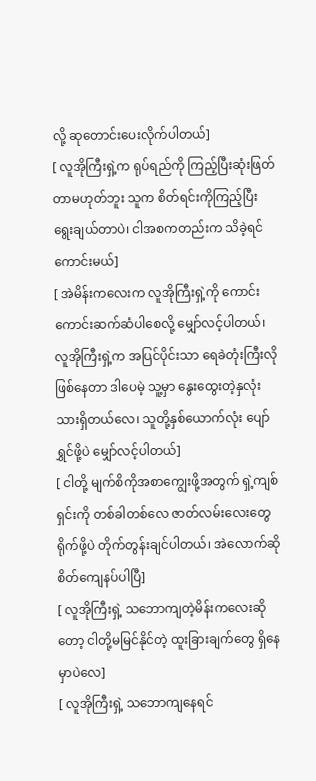လို့ ဆုတောင်းပေးလိုက်ပါတယ်]
[ လူအိုကြီးရှဲ့က ရုပ်ရည်ကို ကြည့်ပြီးဆုံးဖြတ်တာမဟုတ်ဘူး သူက စိတ်ရင်းကိုကြည့်ပြီး ရွေးချယ်တာပဲ၊ ငါအစကတည်းက သိခဲ့ရင်ကောင်းမယ်]
[ အဲမိန်းကလေးက လူအိုကြီးရှဲ့ကို ကောင်းကောင်းဆက်ဆံပါစေလို့ မျှော်လင့်ပါတယ်၊ လူအိုကြီးရှဲ့က အပြင်ပိုင်းသာ ရေခဲတုံးကြီးလို ဖြစ်နေတာ ဒါပေမဲ့ သူ့မှာ နွေးထွေးတဲ့နှလုံးသားရှိတယ်လေ၊ သူတို့နှစ်ယောက်လုံး ပျော်ရွှင်ဖို့ပဲ မျှော်လင့်ပါတယ်]
[ ငါတို့ မျက်စိကိုအစာကျွေးဖို့အတွက် ရှဲ့ကျစ်ရှင်းကို တစ်ခါတစ်လေ ဇာတ်လမ်းလေးတွေရိုက်ဖို့ပဲ တိုက်တွန်းချင်ပါတယ်၊ အဲလောက်ဆို စိတ်ကျေနပ်ပါပြီ]
[ လူအိုကြီးရှဲ့ သဘောကျတဲ့မိန်းကလေးဆိုတော့ ငါတို့မမြင်နိုင်တဲ့ ထူးခြားချက်တွေ ရှိနေမှာပဲလေ]
[ လူအိုကြီးရှဲ့ သဘောကျနေရင်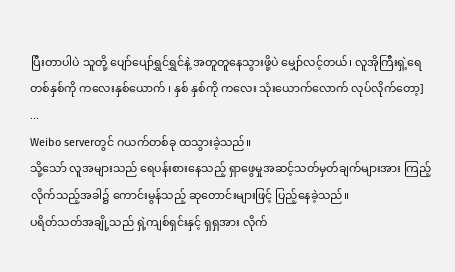ပြီးတာပါပဲ သူတို့ ပျော်ပျော်ရွှင်ရွှင်နဲ့ အတူတူနေသွားဖို့ပဲ မျှော်လင့်တယ်၊ လူအိုကြီးရှဲ့ရေ တစ်နှစ်ကို ကလေးနှစ်ယောက် ၊ နှစ် နှစ်ကို ကလေး သုံးယောက်လောက် လုပ်လိုက်တော့]
...
Weibo serverတွင် ဂယက်တစ်ခု ထသွားခဲ့သည်။
သို့သော် လူအများသည် ရေပန်းစားနေသည့် ရှာဖွေမှုအဆင့်သတ်မှတ်ချက်များအား ကြည့်လိုက်သည့်အခါ၌ ကောင်းမွန်သည့် ဆုတောင်းများဖြင့် ပြည့်နေခဲ့သည်။
ပရိတ်သတ်အချို့သည် ရှဲ့ကျစ်ရှင်းနှင့် ရှရှအား လိုက်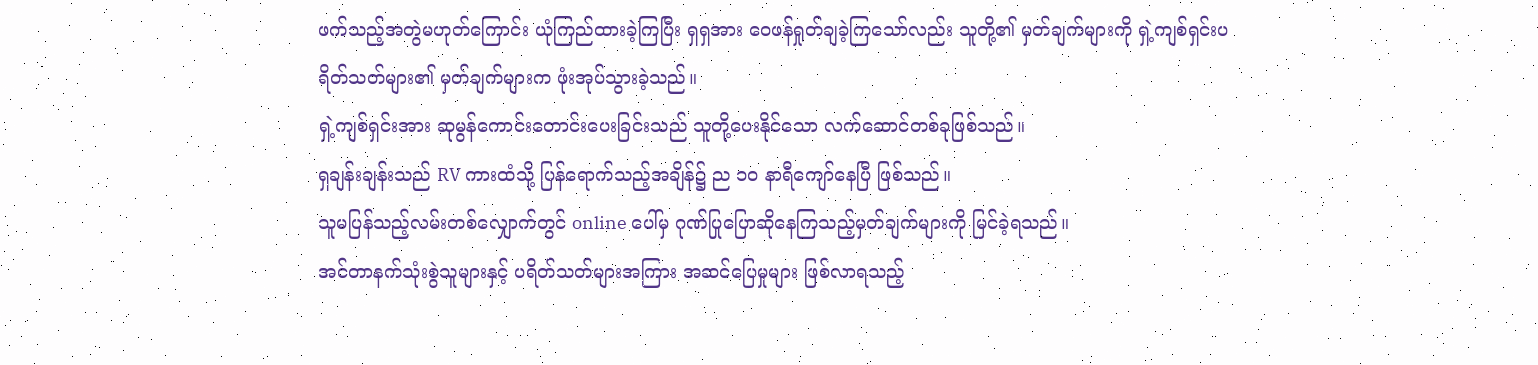ဖက်သည့်အတွဲမဟုတ်ကြောင်း ယုံကြည်ထားခဲ့ကြပြီး ရှရှအား ဝေဖန်ရှုတ်ချခဲ့ကြသော်လည်း သူတို့၏ မှတ်ချက်များကို ရှဲ့ကျစ်ရှင်းပရိတ်သတ်များ၏ မှတ်ချက်များက ဖုံးအုပ်သွားခဲ့သည်။
ရှဲ့ကျစ်ရှင်းအား ဆုမွန်ကောင်းတောင်းပေးခြင်းသည် သူတို့ပေးနိုင်သော လက်ဆောင်တစ်ခုဖြစ်သည်။
ရှချန်းချန်းသည် RV ကားထံသို့ ပြန်ရောက်သည့်အချိန်၌ ည ၁၀ နာရီကျော်နေပြီ ဖြစ်သည်။
သူမပြန်သည့်လမ်းတစ်လျှောက်တွင် online ပေါ်မှ ဂုဏ်ပြုပြောဆိုနေကြသည့်မှတ်ချက်များကို မြင်ခဲ့ရသည်။
အင်တာနက်သုံးစွဲသူများနှင့် ပရိတ်သတ်များအကြား အဆင်ပြေမှုများ ဖြစ်လာရသည့်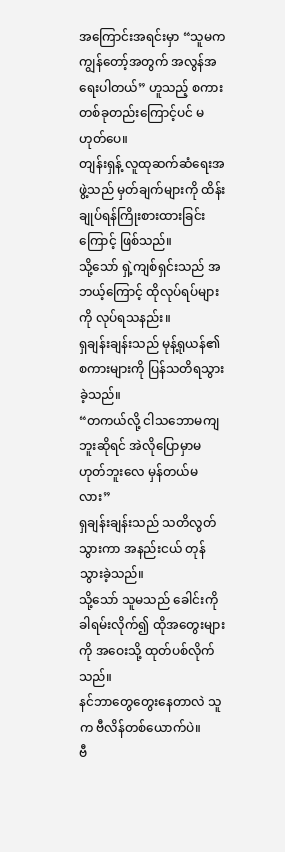အကြောင်းအရင်းမှာ “သူမက ကျွန်တော့်အတွက် အလွန်အရေးပါတယ်” ဟူသည့် စကားတစ်ခုတည်းကြောင့်ပင် မဟုတ်ပေ။
တျန်းရှန့် လူထုဆက်ဆံရေးအဖွဲ့သည် မှတ်ချက်များကို ထိန်းချုပ်ရန်ကြိုးစားထားခြင်းကြောင့် ဖြစ်သည်။
သို့သော် ရှဲ့ကျစ်ရှင်းသည် အဘယ့်ကြောင့် ထိုလုပ်ရပ်များကို လုပ်ရသနည်း။
ရှချန်းချန်းသည် မုန့်ရုယန်၏ စကားများကို ပြန်သတိရသွားခဲ့သည်။
“တကယ်လို့ ငါသဘောမကျဘူးဆိုရင် အဲလိုပြောမှာမဟုတ်ဘူးလေ မှန်တယ်မလား”
ရှချန်းချန်းသည် သတိလွတ်သွားကာ အနည်းငယ် တုန်သွားခဲ့သည်။
သို့သော် သူမသည် ခေါင်းကို ခါရမ်းလိုက်၍ ထိုအတွေးများကို အဝေးသို့ ထုတ်ပစ်လိုက်သည်။
နင်ဘာတွေတွေးနေတာလဲ သူက ဗီလိန်တစ်ယောက်ပဲ။
ဗီ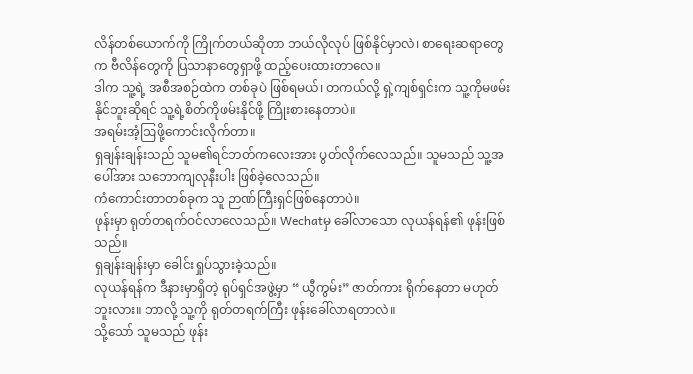လိန်တစ်ယောက်ကို ကြိုက်တယ်ဆိုတာ ဘယ်လိုလုပ် ဖြစ်နိုင်မှာလဲ၊ စာရေးဆရာတွေက ဗီလိန်တွေကို ပြသာနာတွေရှာဖို့ ထည့်ပေးထားတာလေ။
ဒါက သူ့ရဲ့ အစီအစဉ်ထဲက တစ်ခုပဲ ဖြစ်ရမယ်၊ တကယ်လို့ ရှဲ့ကျစ်ရှင်းက သူ့ကိုမဖမ်းနိုင်ဘူးဆိုရင် သူ့ရဲ့စိတ်ကိုဖမ်းနိုင်ဖို့ ကြိုးစားနေတာပဲ။
အရမ်းအံ့ဩဖို့ကောင်းလိုက်တာ။
ရှချန်းချန်းသည် သူမ၏ရင်ဘတ်ကလေးအား ပွတ်လိုက်လေသည်။ သူမသည် သူ့အပေါ်အား သဘောကျလုနီးပါး ဖြစ်ခဲ့လေသည်။
ကံကောင်းတာတစ်ခုက သူ ဉာဏ်ကြီးရှင်ဖြစ်နေတာပဲ။
ဖုန်းမှာ ရုတ်တရက်ဝင်လာလေသည်။ Wechatမှ ခေါ်လာသော လုယန်ရန်၏ ဖုန်းဖြစ်သည်။
ရှချန်းချန်းမှာ ခေါင်းရှုပ်သွားခဲ့သည်။
လုယန်ရန်က ဒီနားမှာရှိတဲ့ ရုပ်ရှင်အဖွဲ့မှာ “ ယွီကွမ်း” ဇာတ်ကား ရိုက်နေတာ မဟုတ်ဘူးလား။ ဘာလို့ သူ့ကို ရုတ်တရက်ကြီး ဖုန်းခေါ်လာရတာလဲ။
သို့သော် သူမသည် ဖုန်း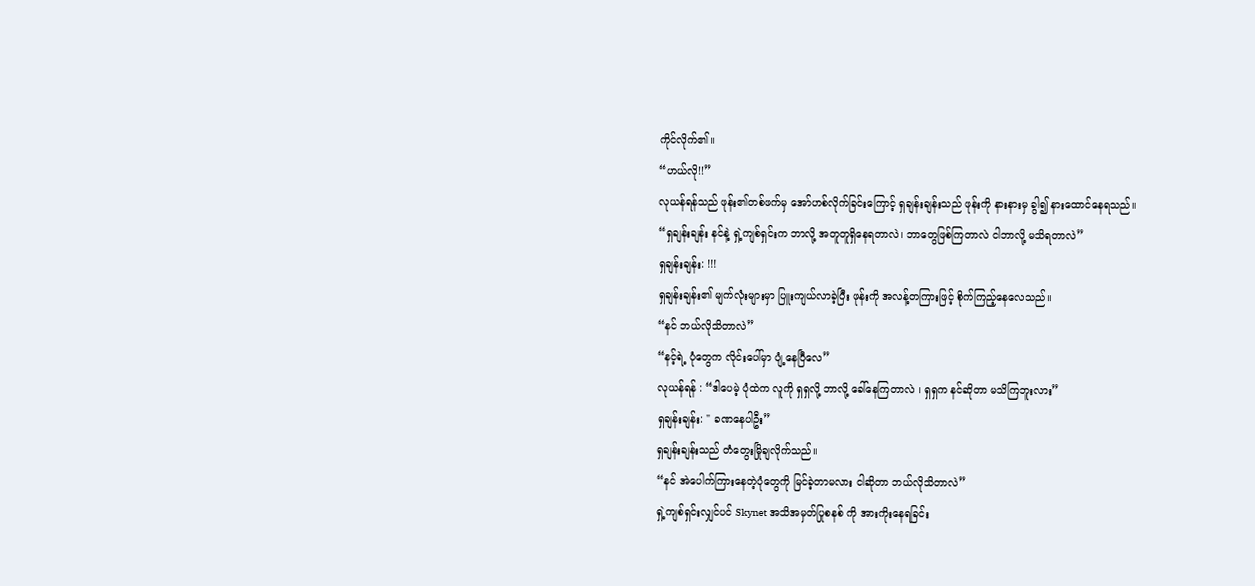ကိုင်လိုက်၏။
“ဟယ်လို!!”
လုယန်ရန်သည် ဖုန်း၏တစ်ဖက်မှ အော်ဟစ်လိုက်ခြင်းကြောင့် ရှချန်းချန်းသည် ဖုန်းကို နားနားမှ ခွါ၍ နားထောင်နေရသည်။
“ရှချန်းချန်း နင်နဲ့ ရှဲ့ကျစ်ရှင်းက ဘာလို့ အတူတူရှိနေရတာလဲ၊ ဘာတွေဖြစ်ကြတာလဲ ငါဘာလို့ မသိရတာလဲ”
ရှချန်းချန်း: !!!
ရှချန်းချန်း၏ မျက်လုံးများမှာ ပြူးကျယ်လာခဲ့ပြီး ဖုန်းကို အလန့်တကြားဖြင့် စိုက်ကြည့်နေလေသည်။
“နင် ဘယ်လိုသိတာလဲ”
“နင့်ရဲ့ ပုံတွေက လိုင်းပေါ်မှာ ပျံ့နေပြီလေ”
လုယန်ရန် : “ဒါပေမဲ့ ပုံထဲက လူကို ရှရှလို့ ဘာလို့ ခေါ်နေကြတာလဲ ၊ ရှရှက နင်ဆိုတာ မသိကြဘူးလား”
ရှချန်းချန်း: " ခဏနေပါဦး”
ရှချန်းချန်းသည် တံတွေးမြိုချလိုက်သည်။
“နင် အဲပေါက်ကြားနေတဲ့ပုံတွေကို မြင်ခဲ့တာမလား ငါဆိုတာ ဘယ်လိုသိတာလဲ”
ရှဲ့ကျစ်ရှင်းလျှင်ပင် Skynet အသိအမှတ်ပြုစနစ် ကို အားကိုးနေရခြင်း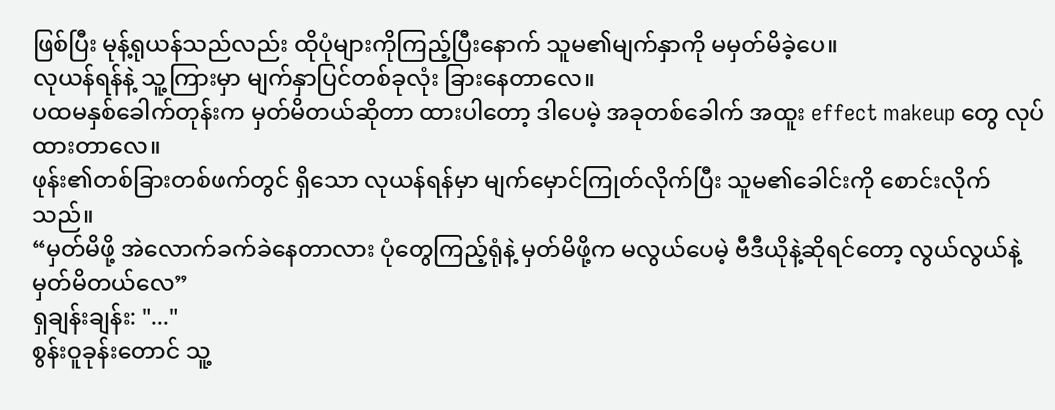ဖြစ်ပြီး မုန့်ရုယန်သည်လည်း ထိုပုံများကိုကြည့်ပြီးနောက် သူမ၏မျက်နှာကို မမှတ်မိခဲ့ပေ။
လုယန်ရန်နဲ့ သူ့ကြားမှာ မျက်နှာပြင်တစ်ခုလုံး ခြားနေတာလေ။
ပထမနှစ်ခေါက်တုန်းက မှတ်မိတယ်ဆိုတာ ထားပါတော့ ဒါပေမဲ့ အခုတစ်ခေါက် အထူး effect makeup တွေ လုပ်ထားတာလေ။
ဖုန်း၏တစ်ခြားတစ်ဖက်တွင် ရှိသော လုယန်ရန်မှာ မျက်မှောင်ကြုတ်လိုက်ပြီး သူမ၏ခေါင်းကို စောင်းလိုက်သည်။
“မှတ်မိဖို့ အဲလောက်ခက်ခဲနေတာလား ပုံတွေကြည့်ရုံနဲ့ မှတ်မိဖို့က မလွယ်ပေမဲ့ ဗီဒီယိုနဲ့ဆိုရင်တော့ လွယ်လွယ်နဲ့ မှတ်မိတယ်လေ”
ရှချန်းချန်း: "..."
စွန်းဝူခုန်းတောင် သူ့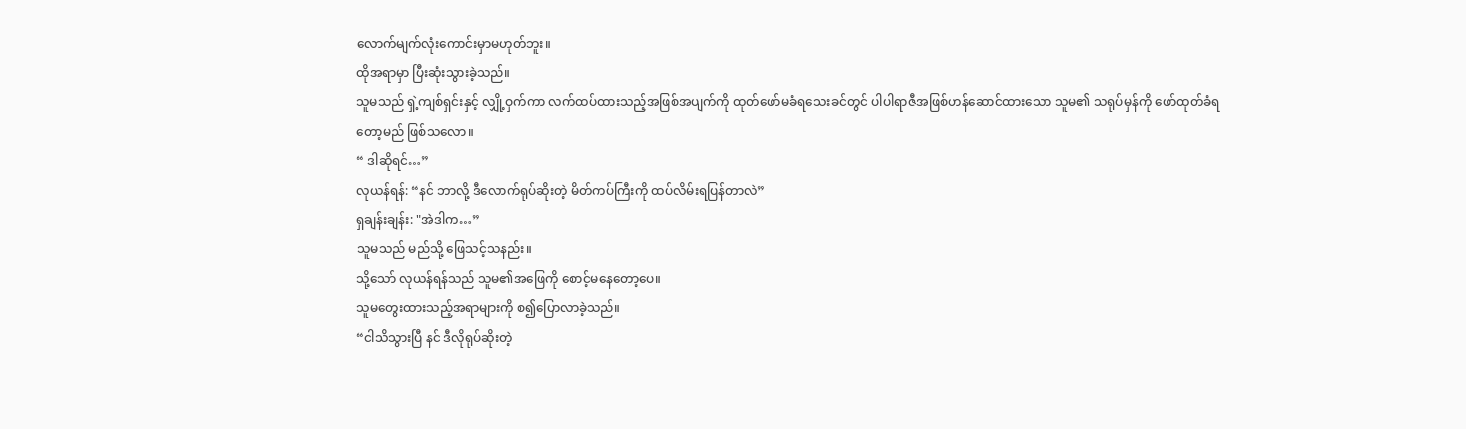လောက်မျက်လုံးကောင်းမှာမဟုတ်ဘူး။
ထိုအရာမှာ ပြီးဆုံးသွားခဲ့သည်။
သူမသည် ရှဲ့ကျစ်ရှင်းနှင့် လျှို့ဝှက်ကာ လက်ထပ်ထားသည့်အဖြစ်အပျက်ကို ထုတ်ဖော်မခံရသေးခင်တွင် ပါပါရာဇီအဖြစ်ဟန်ဆောင်ထားသော သူမ၏ သရုပ်မှန်ကို ဖော်ထုတ်ခံရတော့မည် ဖြစ်သလော။
“ ဒါဆိုရင်…”
လုယန်ရန်: “နင် ဘာလို့ ဒီလောက်ရုပ်ဆိုးတဲ့ မိတ်ကပ်ကြီးကို ထပ်လိမ်းရပြန်တာလဲ”
ရှချန်းချန်း: "အဲဒါက…”
သူမသည် မည်သို့ ဖြေသင့်သနည်း။
သို့သော် လုယန်ရန်သည် သူမ၏အဖြေကို စောင့်မနေတော့ပေ။
သူမတွေးထားသည့်အရာများကို စ၍ပြောလာခဲ့သည်။
“ငါသိသွားပြီ နင် ဒီလိုရုပ်ဆိုးတဲ့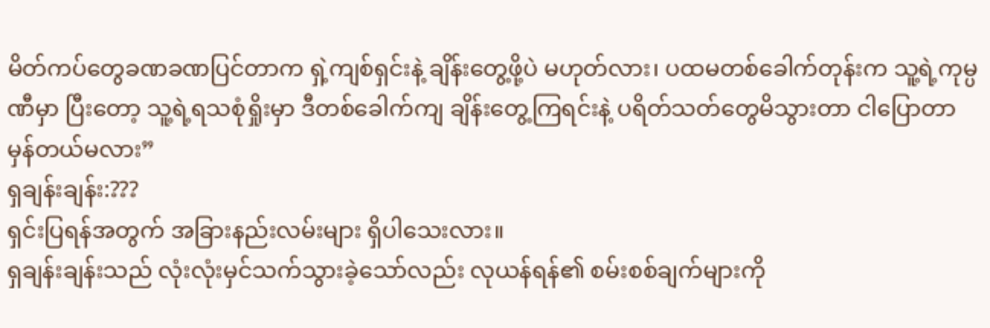မိတ်ကပ်တွေခဏခဏပြင်တာက ရှဲ့ကျစ်ရှင်းနဲ့ ချိန်းတွေ့ဖို့ပဲ မဟုတ်လား၊ ပထမတစ်ခေါက်တုန်းက သူ့ရဲ့ကုမ္ပဏီမှာ ပြီးတော့ သူ့ရဲ့ရသစုံရှိုးမှာ ဒီတစ်ခေါက်ကျ ချိန်းတွေ့ကြရင်းနဲ့ ပရိတ်သတ်တွေမိသွားတာ ငါပြောတာ မှန်တယ်မလား”
ရှချန်းချန်း:???
ရှင်းပြရန်အတွက် အခြားနည်းလမ်းများ ရှိပါသေးလား။
ရှချန်းချန်းသည် လုံးလုံးမှင်သက်သွားခဲ့သော်လည်း လုယန်ရန်၏ စမ်းစစ်ချက်များကို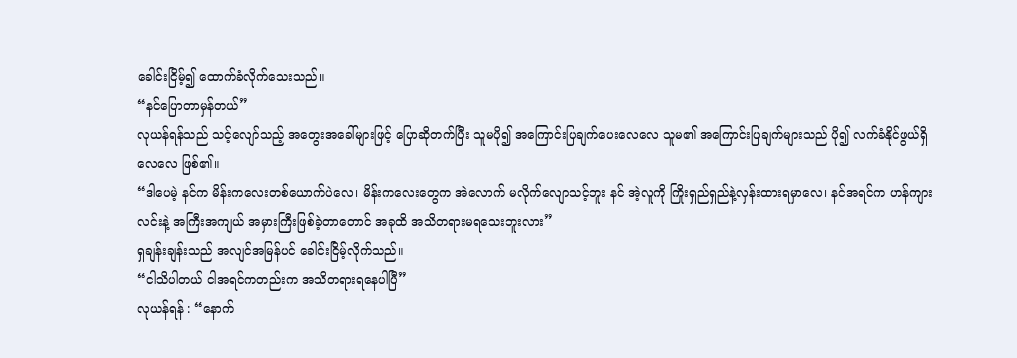ခေါင်းငြိမ့်၍ ထောက်ခံလိုက်သေးသည်။
“နင်ပြောတာမှန်တယ်”
လုယန်ရန်သည် သင့်လျော်သည့် အတွေးအခေါ်များဖြင့် ပြောဆိုတက်ပြီး သူမပို၍ အကြောင်းပြချက်ပေးလေလေ သူမ၏ အကြောင်းပြချက်များသည် ပို၍ လက်ခံနိုင်ဖွယ်ရှိလေလေ ဖြစ်၏။
“ဒါပေမဲ့ နင်က မိန်းကလေးတစ်ယောက်ပဲလေ၊ မိန်းကလေးတွေက အဲလောက် မလိုက်လျောသင့်ဘူး နင် အဲ့လူကို ကြိုးရှည်ရှည်နဲ့လှန်းထားရမှာလေ၊ နင်အရင်က ဟန်ကျားလင်းနဲ့ အကြီးအကျယ် အမှားကြီးဖြစ်ခဲ့တာတောင် အခုထိ အသိတရားမရသေးဘူးလား”
ရှချန်းချန်းသည် အလျင်အမြန်ပင် ခေါင်းငြိမ့်လိုက်သည်။
“ငါသိပါတယ် ငါအရင်ကတည်းက အသိတရားရနေပါပြီ”
လုယန်ရန် : “နောက်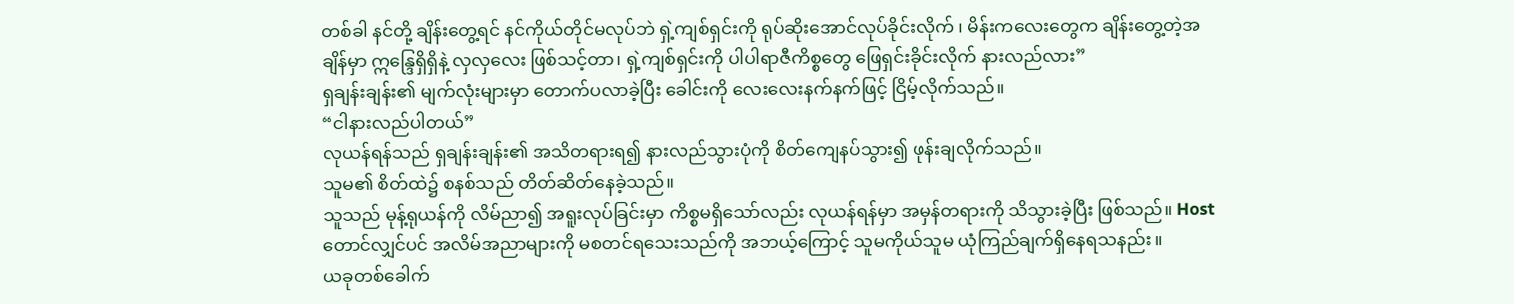တစ်ခါ နင်တို့ ချိန်းတွေ့ရင် နင်ကိုယ်တိုင်မလုပ်ဘဲ ရှဲ့ကျစ်ရှင်းကို ရုပ်ဆိုးအောင်လုပ်ခိုင်းလိုက် ၊ မိန်းကလေးတွေက ချိန်းတွေ့တဲ့အချိန်မှာ ဣန္ဒြေရှိရှိနဲ့ လှလှလေး ဖြစ်သင့်တာ၊ ရှဲ့ကျစ်ရှင်းကို ပါပါရာဇီကိစ္စတွေ ဖြေရှင်းခိုင်းလိုက် နားလည်လား”
ရှချန်းချန်း၏ မျက်လုံးများမှာ တောက်ပလာခဲ့ပြီး ခေါင်းကို လေးလေးနက်နက်ဖြင့် ငြိမ့်လိုက်သည်။
“ငါနားလည်ပါတယ်”
လုယန်ရန်သည် ရှချန်းချန်း၏ အသိတရားရ၍ နားလည်သွားပုံကို စိတ်ကျေနပ်သွား၍ ဖုန်းချလိုက်သည်။
သူမ၏ စိတ်ထဲ၌ စနစ်သည် တိတ်ဆိတ်နေခဲ့သည်။
သူသည် မုန့်ရုယန်ကို လိမ်ညာ၍ အရူးလုပ်ခြင်းမှာ ကိစ္စမရှိသော်လည်း လုယန်ရန်မှာ အမှန်တရားကို သိသွားခဲ့ပြီး ဖြစ်သည်။ Host တောင်လျှင်ပင် အလိမ်အညာများကို မစတင်ရသေးသည်ကို အဘယ့်ကြောင့် သူမကိုယ်သူမ ယုံကြည်ချက်ရှိနေရသနည်း။
ယခုတစ်ခေါက်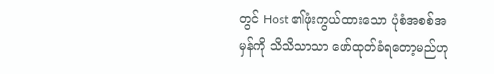တွင် Host ၏ဖုံးကွယ်ထားသော ပုံစံအစစ်အမှန်ကို သိသိသာသာ ဖော်ထုတ်ခံရတော့မည်ဟု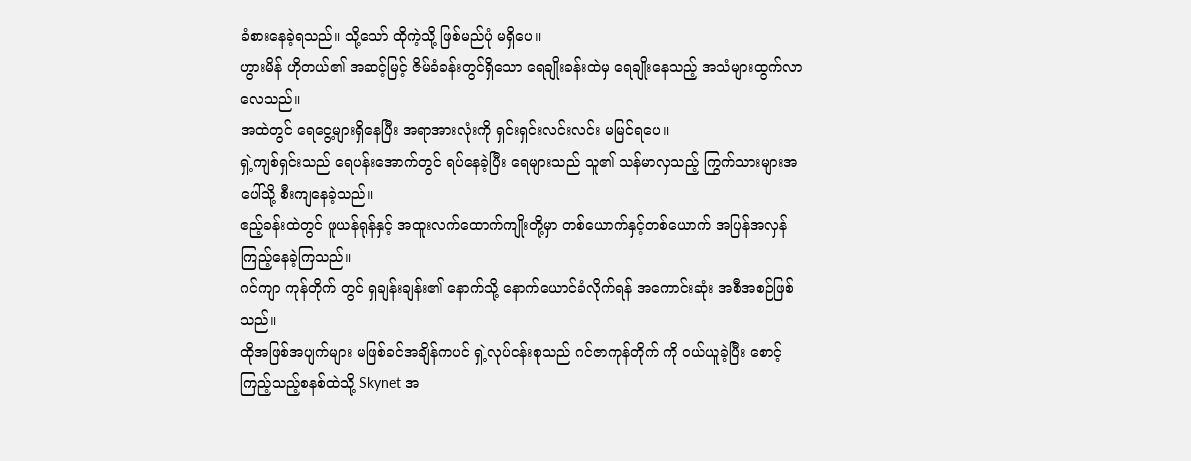ခံစားနေခဲ့ရသည်။ သို့သော် ထိုကဲ့သို့ ဖြစ်မည်ပုံ မရှိပေ။
ဟွားမိန် ဟိုတယ်၏ အဆင့်မြင့် ဇိမ်ခံခန်းတွင်ရှိသော ရေချိုးခန်းထဲမှ ရေချိုးနေသည့် အသံများထွက်လာလေသည်။
အထဲတွင် ရေငွေ့များရှိနေပြီး အရာအားလုံးကို ရှင်းရှင်းလင်းလင်း မမြင်ရပေ။
ရှဲ့ကျစ်ရှင်းသည် ရေပန်းအောက်တွင် ရပ်နေခဲ့ပြီး ရေများသည် သူ၏ သန်မာလှသည့် ကြွက်သားများအပေါ်သို့ စီးကျနေခဲ့သည်။
ဧည့်ခန်းထဲတွင် ဖူယန်ရုန်နှင့် အထူးလက်ထောက်ကျိုးတို့မှာ တစ်ယောက်နှင့်တစ်ယောက် အပြန်အလှန် ကြည့်နေခဲ့ကြသည်။
ဂင်ကျာ ကုန်တိုက် တွင် ရှချန်းချန်း၏ နောက်သို့ နောက်ယောင်ခံလိုက်ရန် အကောင်းဆုံး အစီအစဉ်ဖြစ်သည်။
ထိုအဖြစ်အပျက်များ မဖြစ်ခင်အချိန်ကပင် ရှဲ့လုပ်ငန်းစုသည် ဂင်ဇာကုန်တိုက် ကို ဝယ်ယူခဲ့ပြီး စောင့်ကြည့်သည့်စနစ်ထဲသို့ Skynet အ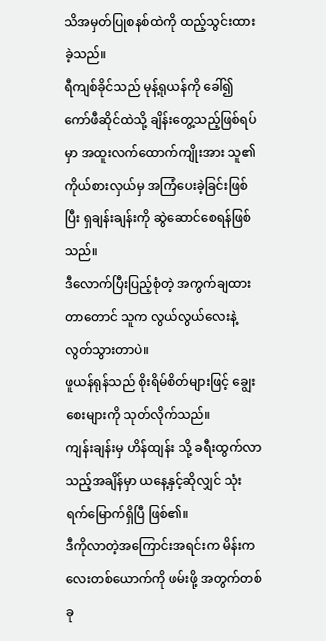သိအမှတ်ပြုစနစ်ထဲကို ထည့်သွင်းထားခဲ့သည်။
ရီကျစ်ခိုင်သည် မုန့်ရုယန်ကို ခေါ်၍ ကော်ဖီဆိုင်ထဲသို့ ချိန်းတွေ့သည့်ဖြစ်ရပ်မှာ အထူးလက်ထောက်ကျိုးအား သူ၏ ကိုယ်စားလှယ်မှ အကြံပေးခဲ့ခြင်းဖြစ်ပြီး ရှချန်းချန်းကို ဆွဲဆောင်စေရန်ဖြစ်သည်။
ဒီလောက်ပြီးပြည့်စုံတဲ့ အကွက်ချထားတာတောင် သူက လွယ်လွယ်လေးနဲ့ လွတ်သွားတာပဲ။
ဖူယန်ရုန်သည် စိုးရိမ်စိတ်များဖြင့် ချွေးစေးများကို သုတ်လိုက်သည်။
ကျန်းချန်းမှ ဟိန်ထျန်း သို့ ခရီးထွက်လာသည့်အချိန်မှာ ယနေ့နှင့်ဆိုလျှင် သုံးရက်မြောက်ရှိပြီ ဖြစ်၏။
ဒီကိုလာတဲ့အကြောင်းအရင်းက မိန်းကလေးတစ်ယောက်ကို ဖမ်းဖို့ အတွက်တစ်ခု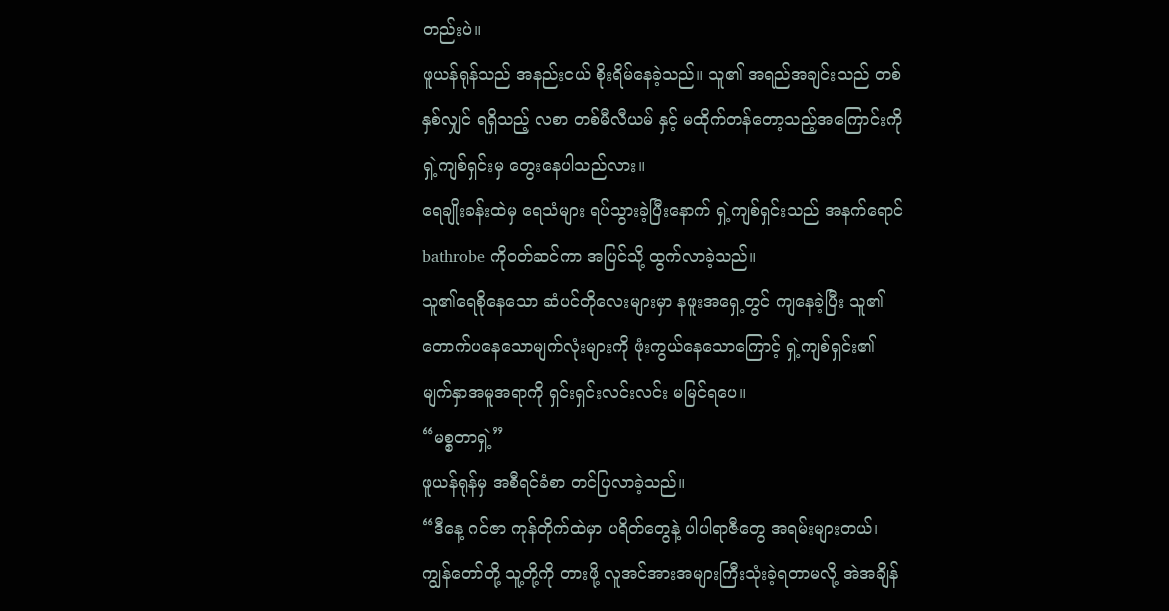တည်းပဲ။
ဖူယန်ရုန်သည် အနည်းငယ် စိုးရိမ်နေခဲ့သည်။ သူ၏ အရည်အချင်းသည် တစ်နှစ်လျှင် ရရှိသည့် လစာ တစ်မီလီယမ် နှင့် မထိုက်တန်တော့သည့်အကြောင်းကို ရှဲ့ကျစ်ရှင်းမှ တွေးနေပါသည်လား။
ရေချိုးခန်းထဲမှ ရေသံများ ရပ်သွားခဲ့ပြီးနောက် ရှဲ့ကျစ်ရှင်းသည် အနက်ရောင် bathrobe ကိုဝတ်ဆင်ကာ အပြင်သို့ ထွက်လာခဲ့သည်။
သူ၏ရေစိုနေသော ဆံပင်တိုလေးများမှာ နဖူးအရှေ့တွင် ကျနေခဲ့ပြီး သူ၏ တောက်ပနေသောမျက်လုံးများကို ဖုံးကွယ်နေသောကြောင့် ရှဲ့ကျစ်ရှင်း၏ မျက်နှာအမူအရာကို ရှင်းရှင်းလင်းလင်း မမြင်ရပေ။
“မစ္စတာရှဲ့”
ဖူယန်ရုန်မှ အစီရင်ခံစာ တင်ပြလာခဲ့သည်။
“ဒီနေ့ ဂင်ဇာ ကုန်တိုက်ထဲမှာ ပရိတ်တွေနဲ့ ပါပါရာဇီတွေ အရမ်းများတယ်၊ ကျွန်တော်တို့ သူ့တို့ကို တားဖို့ လူအင်အားအများကြီးသုံးခဲ့ရတာမလို့ အဲအချိန်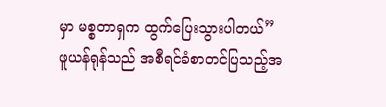မှာ မစ္စတာရှက ထွက်ပြေးသွားပါတယ်”
ဖူယန်ရုန်သည် အစီရင်ခံစာတင်ပြသည့်အ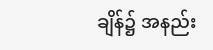ချိန်၌ အနည်း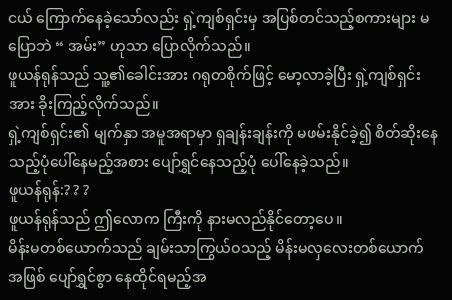ငယ် ကြောက်နေခဲ့သော်လည်း ရှဲ့ကျစ်ရှင်းမှ အပြစ်တင်သည့်စကားများ မပြောဘဲ “ အမ်း” ဟုသာ ပြောလိုက်သည်။
ဖူယန်ရုန်သည် သူ့၏ခေါင်းအား ဂရုတစိုက်ဖြင့် မော့လာခဲ့ပြီး ရှဲ့ကျစ်ရှင်းအား ခိုးကြည့်လိုက်သည်။
ရှဲ့ကျစ်ရှင်း၏ မျက်နှာ အမူအရာမှာ ရှချန်းချန်းကို မဖမ်းနိုင်ခဲ့၍ စိတ်ဆိုးနေသည့်ပုံပေါ်နေမည့်အစား ပျော်ရွှင်နေသည့်ပုံ ပေါ်နေခဲ့သည်။
ဖူယန်ရုန်:? ? ?
ဖူယန်ရုန်သည် ဤလောက ကြီးကို နားမလည်နိုင်တော့ပေ။
မိန်းမတစ်ယောက်သည် ချမ်းသာကြွယ်ဝသည့် မိန်းမလှလေးတစ်ယောက်အဖြစ် ပျော်ရွှင်စွာ နေထိုင်ရမည့်အ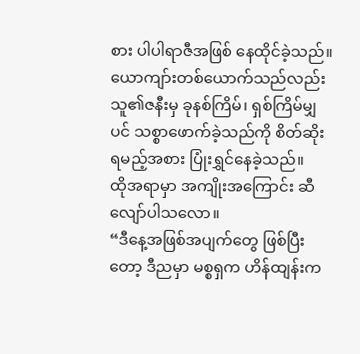စား ပါပါရာဇီအဖြစ် နေထိုင်ခဲ့သည်။
ယောကျာ်းတစ်ယောက်သည်လည်း သူ၏ဇနီးမှ ခုနစ်ကြိမ်၊ ရှစ်ကြိမ်မျှပင် သစ္စာဖောက်ခဲ့သည်ကို စိတ်ဆိုးရမည့်အစား ပြုံးရွှင်နေခဲ့သည်။
ထိုအရာမှာ အကျိုးအကြောင်း ဆီလျော်ပါသလော။
“ဒီနေ့အဖြစ်အပျက်တွေ ဖြစ်ပြီးတော့ ဒီညမှာ မစ္စရှက ဟိန်ထျန်းက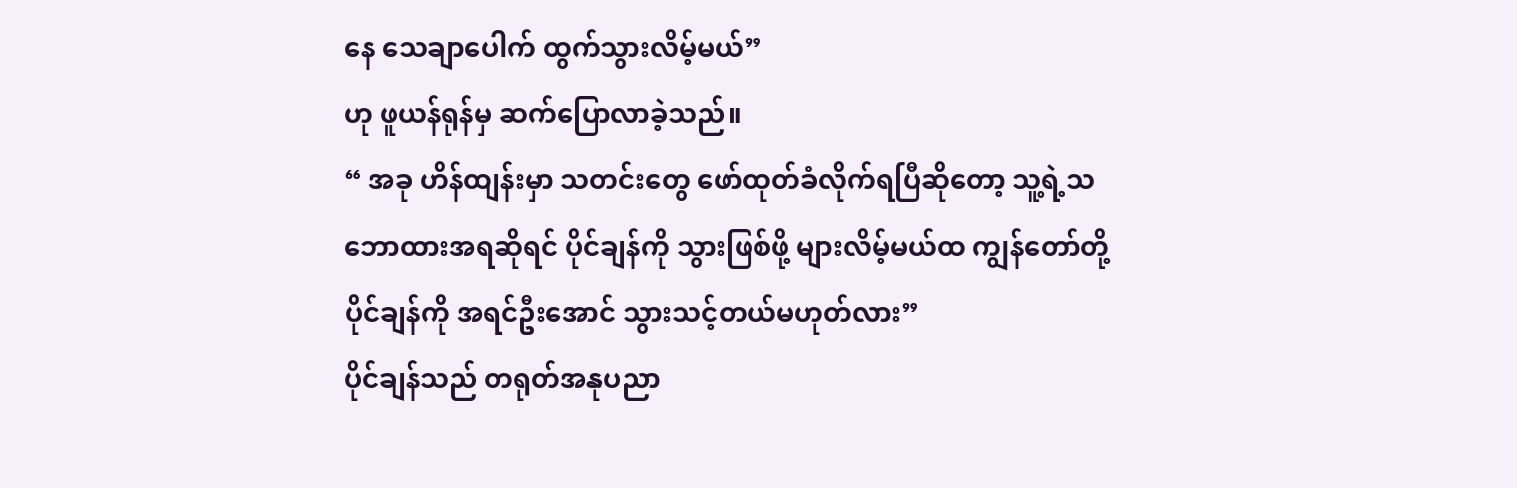နေ သေချာပေါက် ထွက်သွားလိမ့်မယ်”
ဟု ဖူယန်ရုန်မှ ဆက်ပြောလာခဲ့သည်။
“ အခု ဟိန်ထျန်းမှာ သတင်းတွေ ဖော်ထုတ်ခံလိုက်ရပြီဆိုတော့ သူ့ရဲ့သဘောထားအရဆိုရင် ပိုင်ချန်ကို သွားဖြစ်ဖို့ များလိမ့်မယ်ထ ကျွန်တော်တို့ ပိုင်ချန်ကို အရင်ဦးအောင် သွားသင့်တယ်မဟုတ်လား”
ပိုင်ချန်သည် တရုတ်အနုပညာ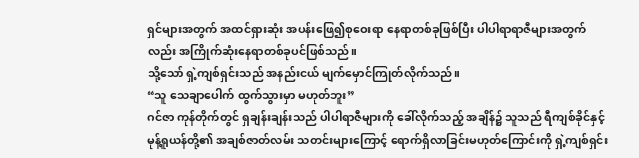ရှင်များအတွက် အထင်ရှားဆုံး အပန်းဖြေ၍စုဝေးရာ နေရာတစ်ခုဖြစ်ပြီး ပါပါရာရာဇီများအတွက်လည်း အကြိုက်ဆုံးနေရာတစ်ခုပင်ဖြစ်သည်။
သို့သော် ရှဲ့ကျစ်ရှင်းသည် အနည်းငယ် မျက်မှောင်ကြုတ်လိုက်သည်။
“သူ သေချာပေါက် ထွက်သွားမှာ မဟုတ်ဘူး”
ဂင်ဇာ ကုန်တိုက်တွင် ရှချန်းချန်းသည် ပါပါရာဇီများကို ခေါ်လိုက်သည့် အချိန်၌ သူသည် ရီကျစ်ခိုင်နှင့် မုန့်ရူယန်တို့၏ အချစ်ဇာတ်လမ်း သတင်းများကြောင့် ရောက်ရှိလာခြင်းမဟုတ်ကြောင်းကို ရှဲ့ကျစ်ရှင်း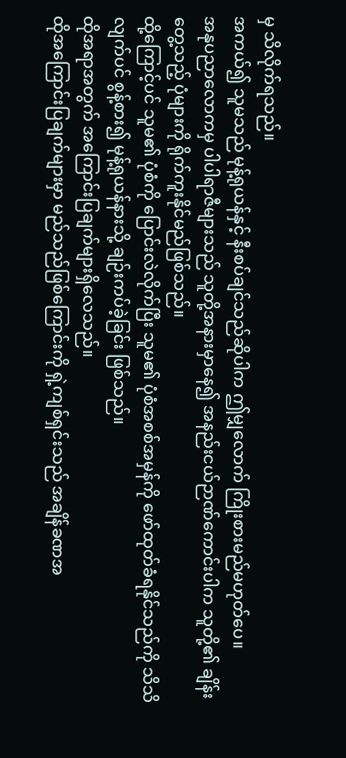မှ သိလိုက်ရသည်။
အကယ်၍ သူမသည် မုန့်ရုယန်နှင့် နီးစပ်ချင်သည်ဆိုပါက ဤမျှလောက် ကြိုးစားမည်မဟုတ်ပေ။
အနုပညာလောကမှ ပါပါရာဇီများသည် သူတို့အနားမှာနေ၍ အနည်းငယ်ဉာဏ်ကောင်းပါက သူတို့၏ ချိန်းတွေ့သည့် ပုံများကို ရိုက်ကူးနိုင်မည်ဖြစ်သည်။
ထို့ကြောင့်ပင် သူမ၏ ပုံစံကို ပြောင်းလဲလိုက်ပြီး သူမ၏ ပုံစံအစစ်အမှန်ကို ဖော်ထုတ်ခံရနိုင်သည်ကို သိသိလျက်ပင် စွန့်စား၍ မုန့်ရုယန်နားသို့ ချဉ်းကပ်ခဲ့ခြင်း ဖြစ်သည်။
ထိုအရာအတွက် အကြောင်းပြချက်များရှိလေသည်။
ထိုအကြောင်းပြချက်များမှာ မည်သည်ဖြစ်ကြောင်းကို ရှဲ့ကျစ်ရှင်းသည် အချိန်ခဏအ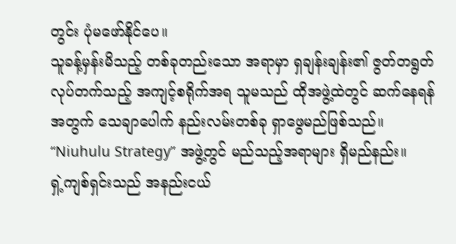တွင်း ပုံမဖော်နိုင်ပေ။
သူခန့်မှန်းမိသည့် တစ်ခုတည်းသော အရာမှာ ရှချန်းချန်း၏ ဇွတ်တရွတ်လုပ်တက်သည့် အကျင့်စရိုက်အရ သူမသည် ထိုအဖွဲ့ထဲတွင် ဆက်နေရန်အတွက် သေချာပေါက် နည်းလမ်းတစ်ခု ရှာဖွေမည်ဖြစ်သည်။
“Niuhulu Strategy” အဖွဲ့တွင် မည်သည့်အရာများ ရှိမည်နည်း။
ရှဲ့ကျစ်ရှင်းသည် အနည်းငယ်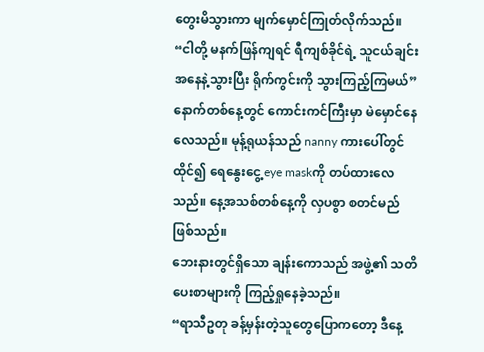တွေးမိသွားကာ မျက်မှောင်ကြုတ်လိုက်သည်။
“ငါတို့ မနက်ဖြန်ကျရင် ရီကျစ်ခိုင်ရဲ့ သူငယ်ချင်းအနေနဲ့သွားပြီး ရိုက်ကွင်းကို သွားကြည့်ကြမယ်”
နောက်တစ်နေ့တွင် ကောင်းကင်ကြီးမှာ မဲမှောင်နေလေသည်။ မုန့်ရုယန်သည် nanny ကားပေါ်တွင် ထိုင်၍ ရေနွေးငွေ့ eye maskကို တပ်ထားလေသည်။ နေ့အသစ်တစ်နေ့ကို လှပစွာ စတင်မည်ဖြစ်သည်။
ဘေးနားတွင်ရှိသော ချန်းကောသည် အဖွဲ့၏ သတိပေးစာများကို ကြည့်ရှုနေခဲ့သည်။
“ရာသီဥတု ခန့်မှန်းတဲ့သူတွေပြောကတော့ ဒီနေ့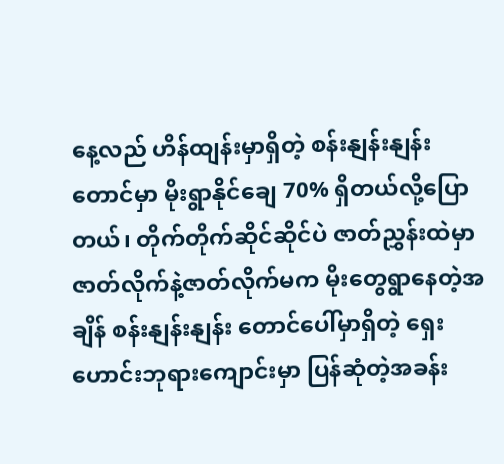နေ့လည် ဟိန်ထျန်းမှာရှိတဲ့ စန်းနျန်းနျန်း တောင်မှာ မိုးရွာနိုင်ချေ 70% ရှိတယ်လို့ပြောတယ်၊ တိုက်တိုက်ဆိုင်ဆိုင်ပဲ ဇာတ်ညွှန်းထဲမှာ ဇာတ်လိုက်နဲ့ဇာတ်လိုက်မက မိုးတွေရွာနေတဲ့အချိန် စန်းနျန်းနျန်း တောင်ပေါ်မှာရှိတဲ့ ရှေးဟောင်းဘုရားကျောင်းမှာ ပြန်ဆုံတဲ့အခန်း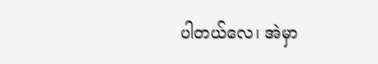ပါတယ်လေ၊ အဲမှာ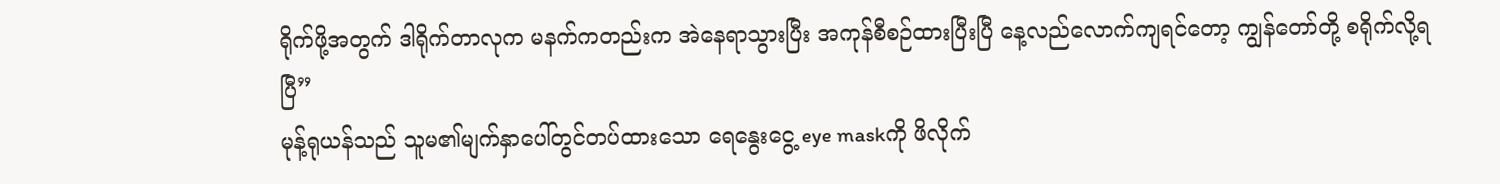ရိုက်ဖို့အတွက် ဒါရိုက်တာလုက မနက်ကတည်းက အဲနေရာသွားပြီး အကုန်စီစဉ်ထားပြီးပြီ နေ့လည်လောက်ကျရင်တော့ ကျွန်တော်တို့ စရိုက်လို့ရပြီ”
မုန့်ရုယန်သည် သူမ၏မျက်နှာပေါ်တွင်တပ်ထားသော ရေနွေးငွေ့ eye maskကို ဖိလိုက်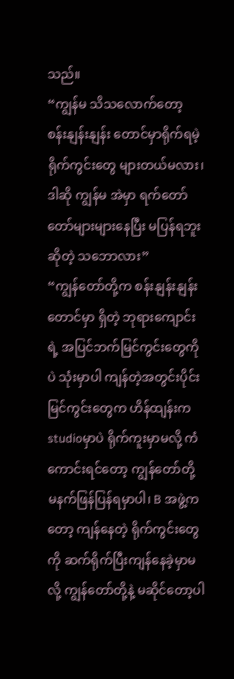သည်။
“ကျွန်မ သိသလောက်တော့ စန်းနျန်းနျန်း တောင်မှာရိုက်ရမဲ့ ရိုက်ကွင်းတွေ များတယ်မလား၊ ဒါဆို ကျွန်မ အဲမှာ ရက်တော်တော်များများနေပြီး မပြန်ရဘူးဆိုတဲ့ သဘောလား”
“ကျွန်တော်တို့က စန်းနျန်းနျန်း တောင်မှာ ရှိတဲ့ ဘုရားကျောင်းရဲ့ အပြင်ဘက်မြင်ကွင်းတွေကိုပဲ သုံးမှာပါ ကျန်တဲ့အတွင်းပိုင်း မြင်ကွင်းတွေက ဟိန်ထျန်းက studioမှာပဲ ရိုက်ကူးမှာမလို့ ကံကောင်းရင်တော့ ကျွန်တော်တို့ မနက်ဖြန်ပြန်ရမှာပါ၊ B အဖွဲ့ကတော့ ကျန်နေတဲ့ ရိုက်ကွင်းတွေကို ဆက်ရိုက်ပြီးကျန်နေခဲ့မှာမလို့ ကျွန်တော်တို့နဲ့ မဆိုင်တော့ပါ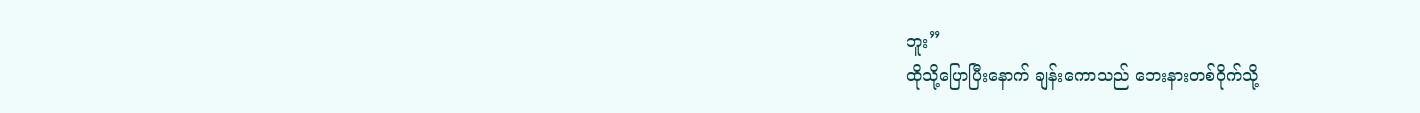ဘူး”
ထိုသို့ပြောပြီးနောက် ချန်းကောသည် ဘေးနားတစ်ဝိုက်သို့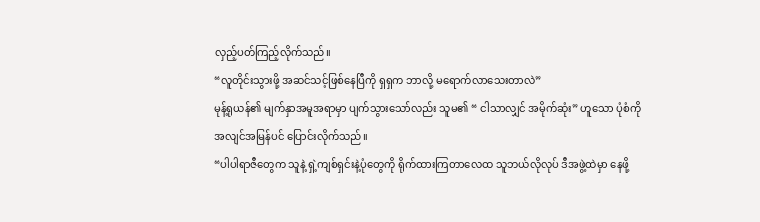လှည့်ပတ်ကြည့်လိုက်သည်။
“လူတိုင်းသွားဖို့ အဆင်သင့်ဖြစ်နေပြီကို ရှရှက ဘာလို့ မရောက်လာသေးတာလဲ”
မုန့်ရုယန်၏ မျက်နှာအမူအရာမှာ ပျက်သွားသော်လည်း သူမ၏ “ ငါသာလျှင် အမိုက်ဆုံး” ဟူသော ပုံစံကို အလျင်အမြန်ပင် ပြောင်းလိုက်သည်။
“ပါပါရာဇီတွေက သူနဲ့ ရှဲ့ကျစ်ရှင်းနဲ့ပုံတွေကို ရိုက်ထားကြတာလေထ သူဘယ်လိုလုပ် ဒီအဖွဲ့ထဲမှာ နေဖို့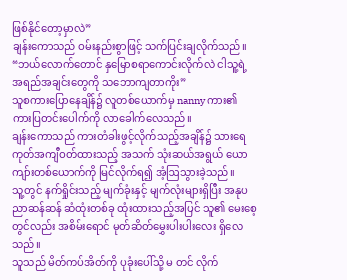ဖြစ်နိုင်တော့မှာလဲ”
ချန်းကောသည် ဝမ်းနည်းစွာဖြင့် သက်ပြင်းချလိုက်သည်။
“ဘယ်လောက်တောင် နှမြောစရာကောင်းလိုက်လဲ ငါသူ့ရဲ့ အရည်အချင်းတွေကို သဘောကျတာကိုး”
သူစကားပြောနေချိန်၌ လူတစ်ယောက်မှ nanny ကား၏ ကားပြတင်းပေါက်ကို လာခေါက်လေသည်။
ချန်းကောသည် ကားတံခါးဖွင့်လိုက်သည့်အချိန်၌ သားရေကုတ်အကျီဝတ်ထားသည့် အသက် သုံးဆယ်အရွယ် ယောကျာ်းတစ်ယောက်ကို မြင်လိုက်ရ၍ အံ့ဩသွားခဲ့သည်။
သူ့တွင် နက်ရှိုင်းသည့် မျက်ခုံးနှင့် မျက်လုံးများရှိပြီး အနုပညာဆန်ဆန် ဆံထုံးတစ်ခု ထုံးထားသည့်အပြင် သူ၏ မေးစေ့တွင်လည်း အစိမ်းရောင် မုတ်ဆိတ်မွှေးပါးပါးလေး ရှိလေသည်။
သူသည် မိတ်ကပ်အိတ်ကို ပုခုံးပေါ်သို့ မ တင် လိုက်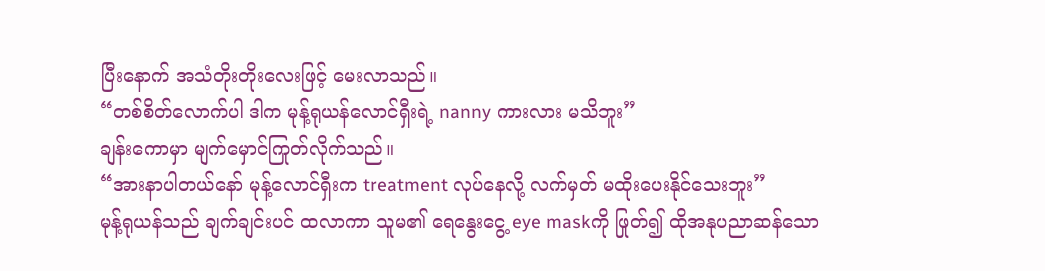ပြီးနောက် အသံတိုးတိုးလေးဖြင့် မေးလာသည်။
“တစ်စိတ်လောက်ပါ ဒါက မုန့်ရုယန်လောင်ရှီးရဲ့ nanny ကားလား မသိဘူး”
ချန်းကောမှာ မျက်မှောင်ကြုတ်လိုက်သည်။
“အားနာပါတယ်နော် မုန့်လောင်ရှီးက treatment လုပ်နေလို့ လက်မှတ် မထိုးပေးနိုင်သေးဘူး”
မုန့်ရုယန်သည် ချက်ချင်းပင် ထလာကာ သူမ၏ ရေနွေးငွေ့ eye maskကို ဖြုတ်၍ ထိုအနုပညာဆန်သော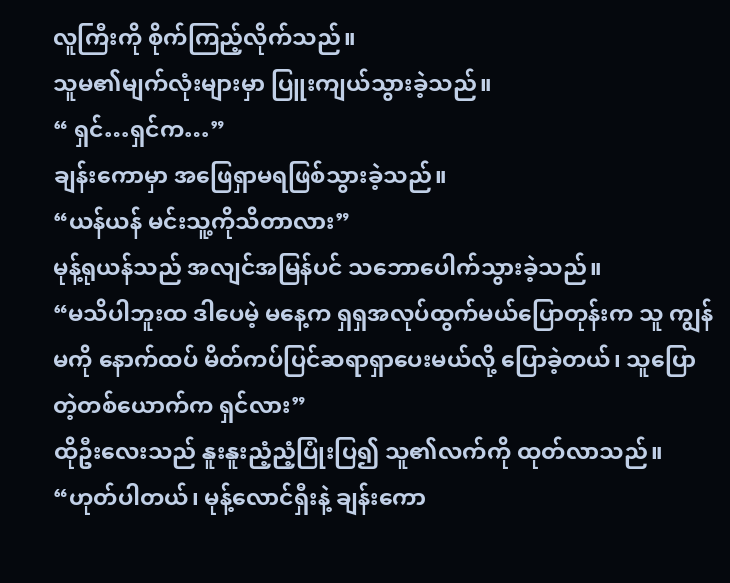လူကြီးကို စိုက်ကြည့်လိုက်သည်။
သူမ၏မျက်လုံးများမှာ ပြူးကျယ်သွားခဲ့သည်။
“ ရှင်…ရှင်က…”
ချန်းကောမှာ အဖြေရှာမရဖြစ်သွားခဲ့သည်။
“ယန်ယန် မင်းသူ့ကိုသိတာလား”
မုန့်ရုယန်သည် အလျင်အမြန်ပင် သဘောပေါက်သွားခဲ့သည်။
“မသိပါဘူးထ ဒါပေမဲ့ မနေ့က ရှရှအလုပ်ထွက်မယ်ပြောတုန်းက သူ ကျွန်မကို နောက်ထပ် မိတ်ကပ်ပြင်ဆရာရှာပေးမယ်လို့ ပြောခဲ့တယ်၊ သူပြောတဲ့တစ်ယောက်က ရှင်လား”
ထိုဦးလေးသည် နူးနူးညံ့ညံ့ပြုံးပြ၍ သူ၏လက်ကို ထုတ်လာသည်။
“ဟုတ်ပါတယ်၊ မုန့်လောင်ရှီးနဲ့ ချန်းကော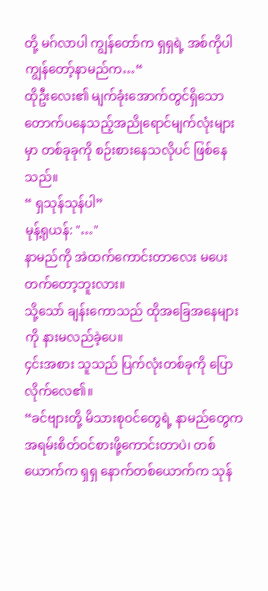တို့ မဂ်လာပါ ကျွန်တော်က ရှရှရဲ့ အစ်ကိုပါ ကျွန်တော့်နာမည်က…“
ထိုဦးလေး၏ မျက်ခုံးအောက်တွင်ရှိသော တောက်ပနေသည့်အညိုရောင်မျက်လုံးများမှာ တစ်ခုခုကို စဉ်းစားနေသလိုပင် ဖြစ်နေသည်။
“ ရှသုန်သုန်ပါ”
မုန့်ရုယန်: "…"
နာမည်ကို အဲထက်ကောင်းတာလေး မပေးတက်တော့ဘူးလား။
သို့သော် ချန်းကောသည် ထိုအခြေအနေများကို နားမလည်ခဲ့ပေ။
၄င်းအစား သူသည် ပြက်လုံးတစ်ခုကို ပြောလိုက်လေ၏။
“ခင်ဗျားတို့ မိသားစုဝင်တွေရဲ့ နာမည်တွေက အရမ်းစိတ်ဝင်စားဖို့ကောင်းတာပဲ၊ တစ်ယောက်က ရှရှ နောက်တစ်ယောက်က သုန်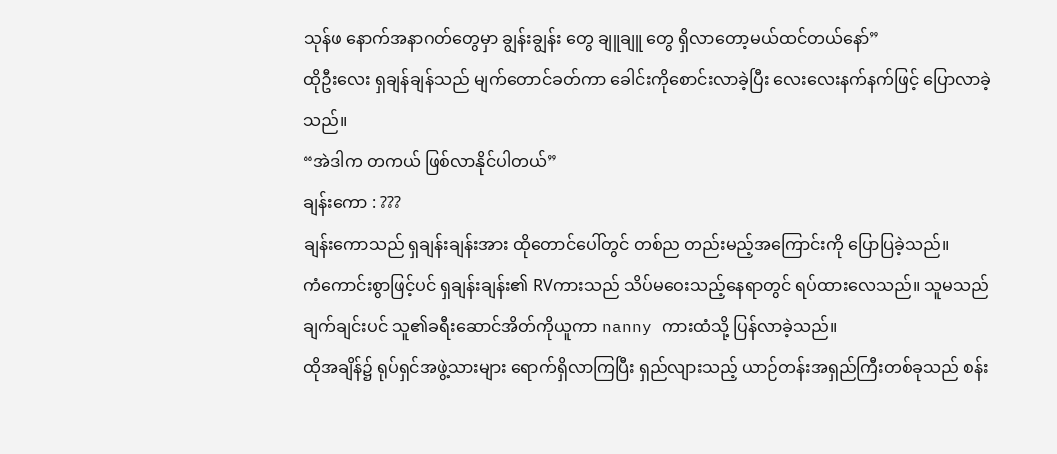သုန်ဖ နောက်အနာဂတ်တွေမှာ ချွန်းချွန်း တွေ ချူချူ တွေ ရှိလာတော့မယ်ထင်တယ်နော်”
ထိုဦးလေး ရှချန်ချန်သည် မျက်တောင်ခတ်ကာ ခေါင်းကိုစောင်းလာခဲ့ပြီး လေးလေးနက်နက်ဖြင့် ပြောလာခဲ့သည်။
“အဲဒါက တကယ် ဖြစ်လာနိုင်ပါတယ်”
ချန်းကော : ???
ချန်းကောသည် ရှချန်းချန်းအား ထိုတောင်ပေါ်တွင် တစ်ည တည်းမည့်အကြောင်းကို ပြောပြခဲ့သည်။
ကံကောင်းစွာဖြင့်ပင် ရှချန်းချန်း၏ RVကားသည် သိပ်မဝေးသည့်နေရာတွင် ရပ်ထားလေသည်။ သူမသည် ချက်ချင်းပင် သူ၏ခရီးဆောင်အိတ်ကိုယူကာ nanny ကားထံသို့ ပြန်လာခဲ့သည်။
ထိုအချိန်၌ ရုပ်ရှင်အဖွဲ့သားများ ရောက်ရှိလာကြပြီး ရှည်လျားသည့် ယာဉ်တန်းအရှည်ကြီးတစ်ခုသည် စန်း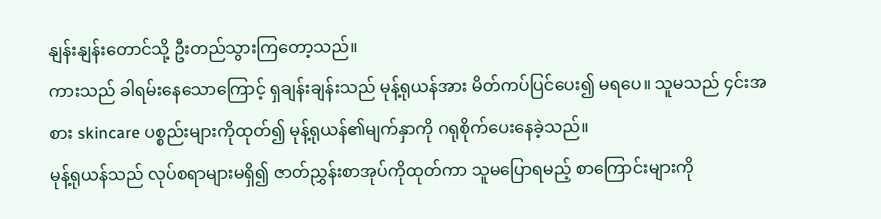နျန်းနျန်းတောင်သို့ ဦးတည်သွားကြတော့သည်။
ကားသည် ခါရမ်းနေသောကြောင့် ရှချန်းချန်းသည် မုန့်ရုယန်အား မိတ်ကပ်ပြင်ပေး၍ မရပေ။ သူမသည် ၄င်းအစား skincare ပစ္စည်းများကိုထုတ်၍ မုန့်ရုယန်၏မျက်နှာကို ဂရုစိုက်ပေးနေခဲ့သည်။
မုန့်ရုယန်သည် လုပ်စရာများမရှိ၍ ဇာတ်ညွှန်းစာအုပ်ကိုထုတ်ကာ သူမပြောရမည့် စာကြောင်းများကို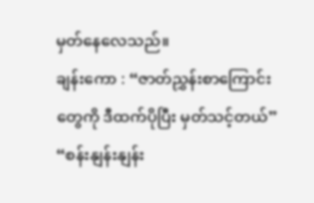မှတ်နေလေသည်။
ချန်းကော : “ဇာတ်ညွှန်းစာကြောင်းတွေကို ဒီထက်ပိုပြီး မှတ်သင့်တယ်”
“စန်းနျန်းနျန်း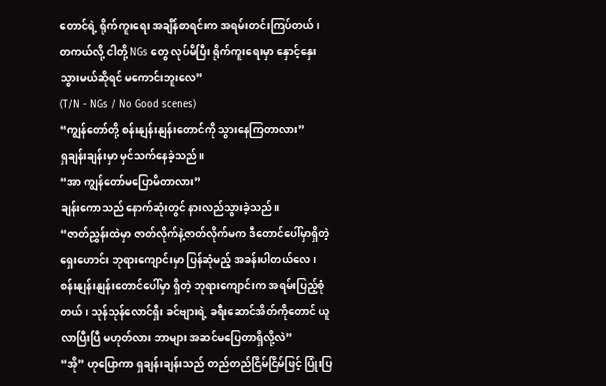တောင်ရဲ့ ရိုက်ကူးရေး အချိန်စာရင်းက အရမ်းတင်းကြပ်တယ်၊ တကယ်လို့ ငါတို့ NGs တွေ လုပ်မိပြီး ရိုက်ကူးရေးမှာ နှောင့်နှေးသွားမယ်ဆိုရင် မကောင်းဘူးလေ”
(T/N - NGs / No Good scenes)
“ကျွန်တော်တို့ စန်းနျန်းနျန်းတောင်ကို သွားနေကြတာလား”
ရှချန်းချန်းမှာ မှင်သက်နေခဲ့သည်။
“အာ ကျွန်တော်မပြောမိတာလား”
ချန်းကောသည် နောက်ဆုံးတွင် နားလည်သွားခဲ့သည်။
“ဇာတ်ညွှန်းထဲမှာ ဇာတ်လိုက်နဲ့ဇာတ်လိုက်မက ဒီတောင်ပေါ်မှာရှိတဲ့ ရှေးဟောင်း ဘုရားကျောင်းမှာ ပြန်ဆုံမည့် အခန်းပါတယ်လေ ၊ စန်းနျန်းနျန်းတောင်ပေါ်မှာ ရှိတဲ့ ဘုရားကျောင်းက အရမ်းပြည့်စုံတယ်၊ သုန်သုန်လောင်ရှီး ခင်ဗျားရဲ့ ခရီးဆောင်အိတ်ကိုတောင် ယူလာပြီးပြီ မဟုတ်လား ဘာများ အဆင်မပြေတာရှိလို့လဲ”
“အို” ဟုပြောကာ ရှချန်းချန်းသည် တည်တည်ငြိမ်ငြိမ်ဖြင့် ပြုံးပြ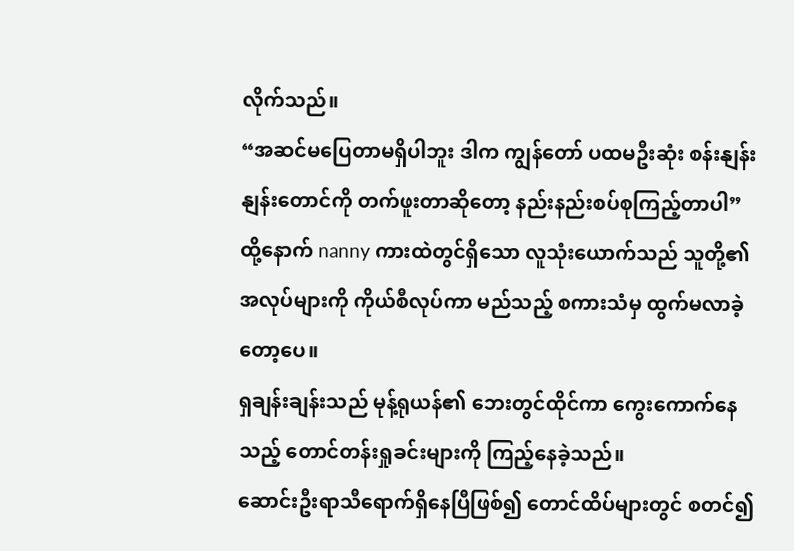လိုက်သည်။
“အဆင်မပြေတာမရှိပါဘူး ဒါက ကျွန်တော် ပထမဦးဆုံး စန်းနျန်းနျန်းတောင်ကို တက်ဖူးတာဆိုတော့ နည်းနည်းစပ်စုကြည့်တာပါ”
ထို့နောက် nanny ကားထဲတွင်ရှိသော လူသုံးယောက်သည် သူတို့၏အလုပ်များကို ကိုယ်စီလုပ်ကာ မည်သည့် စကားသံမှ ထွက်မလာခဲ့တော့ပေ။
ရှချန်းချန်းသည် မုန့်ရုယန်၏ ဘေးတွင်ထိုင်ကာ ကွေးကောက်နေသည့် တောင်တန်းရှုခင်းများကို ကြည့်နေခဲ့သည်။
ဆောင်းဦးရာသီရောက်ရှိနေပြီဖြစ်၍ တောင်ထိပ်များတွင် စတင်၍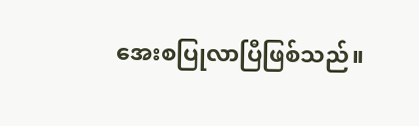အေးစပြုလာပြီဖြစ်သည်။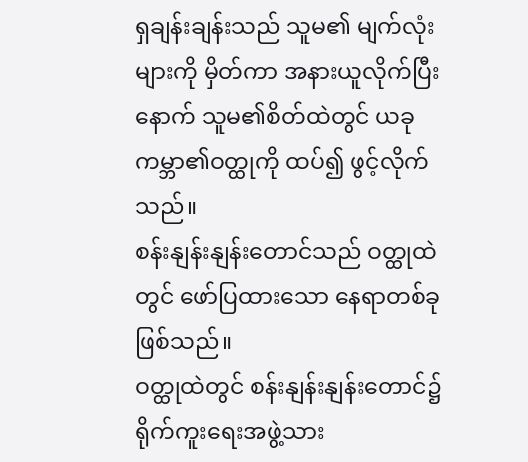ရှချန်းချန်းသည် သူမ၏ မျက်လုံးများကို မှိတ်ကာ အနားယူလိုက်ပြီးနောက် သူမ၏စိတ်ထဲတွင် ယခုကမ္ဘာ၏ဝတ္ထုကို ထပ်၍ ဖွင့်လိုက်သည်။
စန်းနျန်းနျန်းတောင်သည် ဝတ္ထုထဲတွင် ဖော်ပြထားသော နေရာတစ်ခု ဖြစ်သည်။
ဝတ္ထုထဲတွင် စန်းနျန်းနျန်းတောင်၌ ရိုက်ကူးရေးအဖွဲ့သား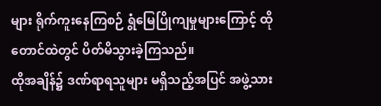များ ရိုက်ကူးနေကြစဉ် ရွံမြေပြိုကျမှုများကြောင့် ထိုတောင်ထဲတွင် ပိတ်မိသွားခဲ့ကြသည်။
ထိုအချိန်၌ ဒဏ်ရာရသူများ မရှိသည့်အပြင် အဖွဲ့သား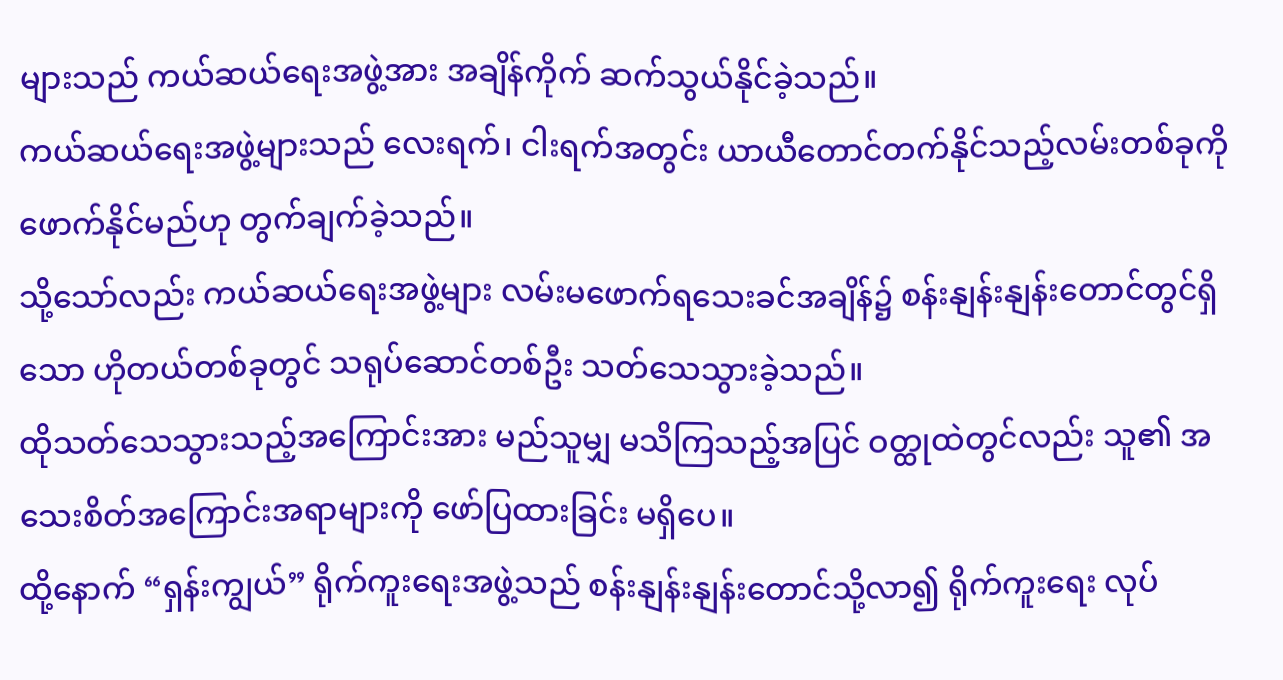များသည် ကယ်ဆယ်ရေးအဖွဲ့အား အချိန်ကိုက် ဆက်သွယ်နိုင်ခဲ့သည်။
ကယ်ဆယ်ရေးအဖွဲ့များသည် လေးရက်၊ ငါးရက်အတွင်း ယာယီတောင်တက်နိုင်သည့်လမ်းတစ်ခုကို ဖောက်နိုင်မည်ဟု တွက်ချက်ခဲ့သည်။
သို့သော်လည်း ကယ်ဆယ်ရေးအဖွဲ့များ လမ်းမဖောက်ရသေးခင်အချိန်၌ စန်းနျန်းနျန်းတောင်တွင်ရှိသော ဟိုတယ်တစ်ခုတွင် သရုပ်ဆောင်တစ်ဦး သတ်သေသွားခဲ့သည်။
ထိုသတ်သေသွားသည့်အကြောင်းအား မည်သူမျှ မသိကြသည့်အပြင် ဝတ္ထုထဲတွင်လည်း သူ၏ အသေးစိတ်အကြောင်းအရာများကို ဖော်ပြထားခြင်း မရှိပေ။
ထို့နောက် “ရှန်းကျွယ်” ရိုက်ကူးရေးအဖွဲ့သည် စန်းနျန်းနျန်းတောင်သို့လာ၍ ရိုက်ကူးရေး လုပ်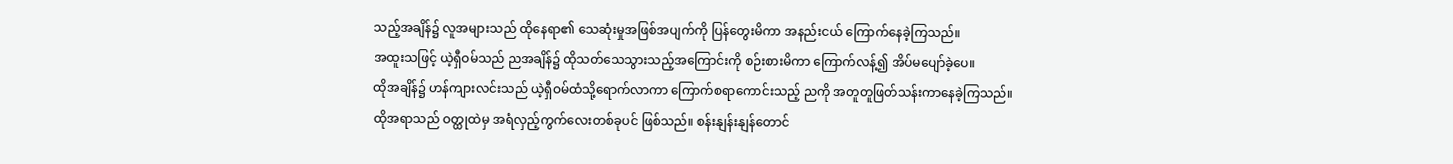သည့်အချိန်၌ လူအများသည် ထိုနေရာ၏ သေဆုံးမှုအဖြစ်အပျက်ကို ပြန်တွေးမိကာ အနည်းငယ် ကြောက်နေခဲ့ကြသည်။
အထူးသဖြင့် ယဲ့ရှီဝမ်သည် ညအချိန်၌ ထိုသတ်သေသွားသည့်အကြောင်းကို စဉ်းစားမိကာ ကြောက်လန့်၍ အိပ်မပျော်ခဲ့ပေ။
ထိုအချိန်၌ ဟန်ကျားလင်းသည် ယဲ့ရှီဝမ်ထံသို့ရောက်လာကာ ကြောက်စရာကောင်းသည့် ညကို အတူတူဖြတ်သန်းကာနေခဲ့ကြသည်။
ထိုအရာသည် ဝတ္ထုထဲမှ အရံလှည့်ကွက်လေးတစ်ခုပင် ဖြစ်သည်။ စန်းနျန်းနျန်တောင်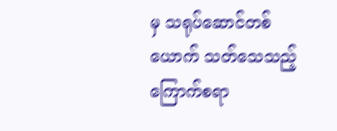မှ သရုပ်ဆောင်တစ်ယောက် သတ်သေသည့် ကြောက်စရာ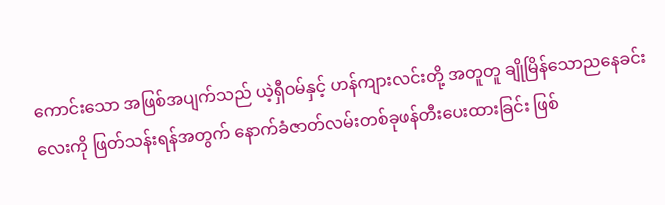ကောင်းသော အဖြစ်အပျက်သည် ယဲ့ရှီဝမ်နှင့် ဟန်ကျားလင်းတို့ အတူတူ ချိုမြိန်သောညနေခင်းလေးကို ဖြတ်သန်းရန်အတွက် နောက်ခံဇာတ်လမ်းတစ်ခုဖန်တီးပေးထားခြင်း ဖြစ်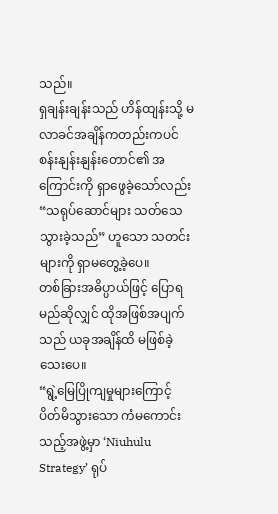သည်။
ရှချန်းချန်းသည် ဟိန်ထျန်းသို့ မလာခင်အချိန်ကတည်းကပင် စန်းနျန်းနျန်းတောင်၏ အကြောင်းကို ရှာဖွေခဲ့သော်လည်း “သရုပ်ဆောင်များ သတ်သေသွားခဲ့သည်” ဟူသော သတင်းများကို ရှာမတွေ့ခဲ့ပေ။
တစ်ခြားအဓိပ္ပာယ်ဖြင့် ပြောရမည်ဆိုလျှင် ထိုအဖြစ်အပျက်သည် ယခုအချိန်ထိ မဖြစ်ခဲ့သေးပေ။
“ရွဲ့မြေပြိုကျမှုများကြောင့် ပိတ်မိသွားသော ကံမကောင်းသည့်အဖွဲ့မှာ ‘Niuhulu Strategy’ ရုပ်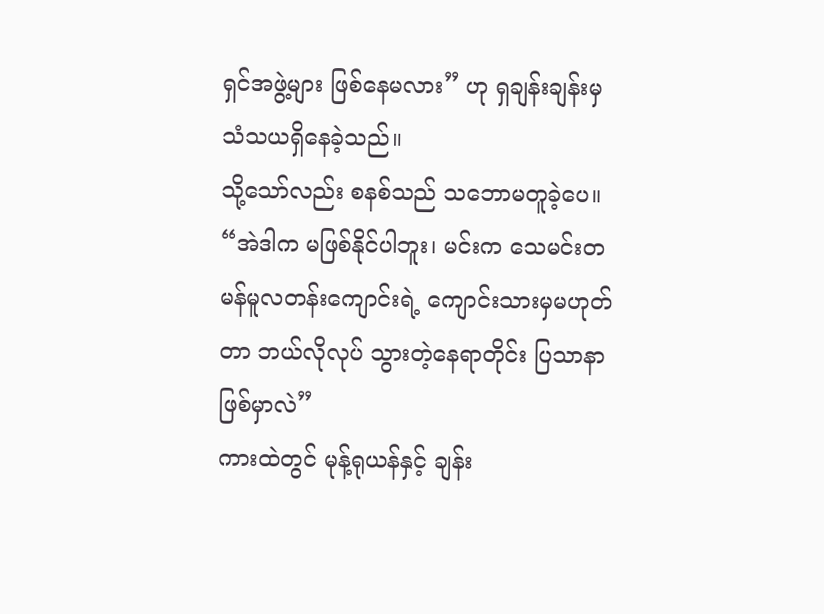ရှင်အဖွဲ့များ ဖြစ်နေမလား” ဟု ရှချန်းချန်းမှ သံသယရှိနေခဲ့သည်။
သို့သော်လည်း စနစ်သည် သဘောမတူခဲ့ပေ။
“အဲဒါက မဖြစ်နိုင်ပါဘူး၊ မင်းက သေမင်းတမန်မူလတန်းကျောင်းရဲ့ ကျောင်းသားမှမဟုတ်တာ ဘယ်လိုလုပ် သွားတဲ့နေရာတိုင်း ပြသာနာဖြစ်မှာလဲ”
ကားထဲတွင် မုန့်ရုယန်နှင့် ချန်း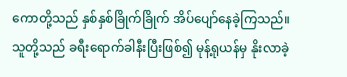ကောတို့သည် နှစ်နှစ်ခြိုက်ခြိုက် အိပ်ပျော်နေခဲ့ကြသည်။
သူတို့သည် ခရီးရောက်ခါနီးပြီးဖြစ်၍ မုန့်ရုယန်မှ နိုးလာခဲ့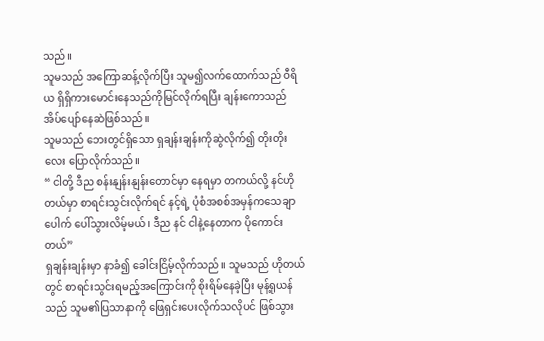သည်။
သူမသည် အကြောဆန့်လိုက်ပြီး သူမ၍လက်ထောက်သည် ဝီရိယ ရှိရှိကားမောင်းနေသည်ကိုမြင်လိုက်ရပြီး ချန်းကောသည် အိပ်ပျော်နေဆဲဖြစ်သည်။
သူမသည် ဘေးတွင်ရှိသော ရှချန်းချန်းကိုဆွဲလိုက်၍ တိုးတိုးလေး ပြောလိုက်သည်။
“ ငါတို့ ဒီည စန်းနျန်းနျန်းတောင်မှာ နေရမှာ တကယ်လို့ နင်ဟိုတယ်မှာ စာရင်းသွင်းလိုက်ရင် နင့်ရဲ့ ပုံစံအစစ်အမှန်ကသေချာပေါက် ပေါ်သွားလိမ့်မယ် ၊ ဒီည နင် ငါနဲ့နေတာက ပိုကောင်းတယ်”
ရှချန်းချန်းမှာ နာခံ၍ ခေါင်းငြိမ့်လိုက်သည်။ သူမသည် ဟိုတယ်တွင် စာရင်းသွင်းရမည့်အကြောင်းကို စိုးရိမ်နေခဲ့ပြီး မုန့်ရုယန်သည် သူမ၏ပြသာနာကို ဖြေရှင်းပေးလိုက်သလိုပင် ဖြစ်သွား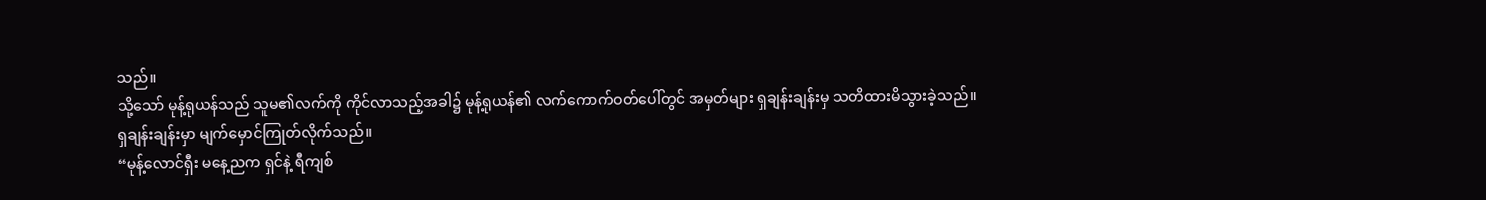သည်။
သို့သော် မုန့်ရုယန်သည် သူမ၏လက်ကို ကိုင်လာသည့်အခါ၌ မုန့်ရုယန်၏ လက်ကောက်ဝတ်ပေါ်တွင် အမှတ်များ ရှချန်းချန်းမှ သတိထားမိသွားခဲ့သည်။
ရှချန်းချန်းမှာ မျက်မှောင်ကြုတ်လိုက်သည်။
“မုန့်လောင်ရှီး မနေ့ညက ရှင်နဲ့ ရီကျစ်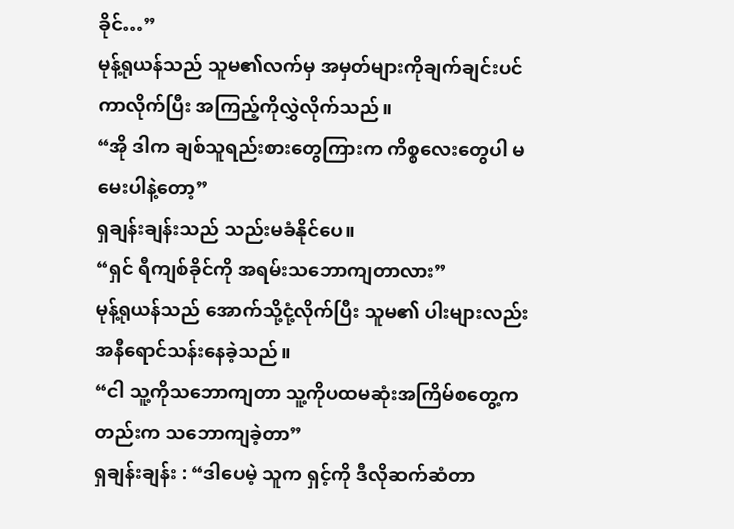ခိုင်…”
မုန့်ရုယန်သည် သူမ၏လက်မှ အမှတ်များကိုချက်ချင်းပင် ကာလိုက်ပြီး အကြည့်ကိုလွှဲလိုက်သည်။
“အို ဒါက ချစ်သူရည်းစားတွေကြားက ကိစ္စလေးတွေပါ မမေးပါနဲ့တော့”
ရှချန်းချန်းသည် သည်းမခံနိုင်ပေ။
“ရှင် ရီကျစ်ခိုင်ကို အရမ်းသဘောကျတာလား”
မုန့်ရုယန်သည် အောက်သို့ငုံ့လိုက်ပြီး သူမ၏ ပါးများလည်း အနီရောင်သန်းနေခဲ့သည်။
“ငါ သူ့ကိုသဘောကျတာ သူ့ကိုပထမဆုံးအကြိမ်စတွေ့ကတည်းက သဘောကျခဲ့တာ”
ရှချန်းချန်း : “ဒါပေမဲ့ သူက ရှင့်ကို ဒီလိုဆက်ဆံတာ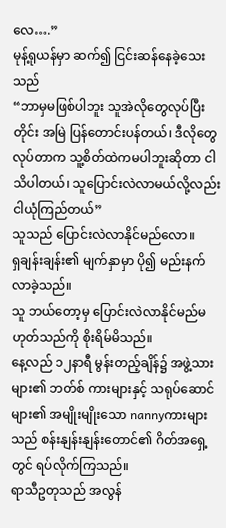လေ….”
မုန့်ရုယန်မှာ ဆက်၍ ငြင်းဆန်နေခဲ့သေးသည်
“ဘာမှမဖြစ်ပါဘူး သူအဲလိုတွေလုပ်ပြီးတိုင်း အမြဲ ပြန်တောင်းပန်တယ်၊ ဒီလိုတွေလုပ်တာက သူ့စိတ်ထဲကမပါဘူးဆိုတာ ငါသိပါတယ်၊ သူပြောင်းလဲလာမယ်လို့လည်း ငါယုံကြည်တယ်”
သူသည် ပြောင်းလဲလာနိုင်မည်လော။
ရှချန်းချန်း၏ မျက်နှာမှာ ပို၍ မည်းနက်လာခဲ့သည်။
သူ ဘယ်တော့မှ ပြောင်းလဲလာနိုင်မည်မဟုတ်သည်ကို စိုးရိမ်မိသည်။
နေ့လည် ၁၂နာရီ မွန်းတည့်ချိန်၌ အဖွဲ့သားများ၏ ဘတ်စ် ကားများနှင့် သရုပ်ဆောင်များ၏ အမျိုးမျိုးသော nannyကားများသည် စန်းနျန်းနျန်းတောင်၏ ဂိတ်အရှေ့တွင် ရပ်လိုက်ကြသည်။
ရာသီဥတုသည် အလွန်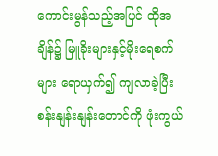ကောင်းမွန်သည့်အပြင် ထိုအချိန်၌ မြူခိုးများနှင့်မိုးရေစက်များ ရောယှက်၍ ကျလာခဲ့ပြီး စန်းနျန်းနျန်းတောင်ကို ဖုံးကွယ်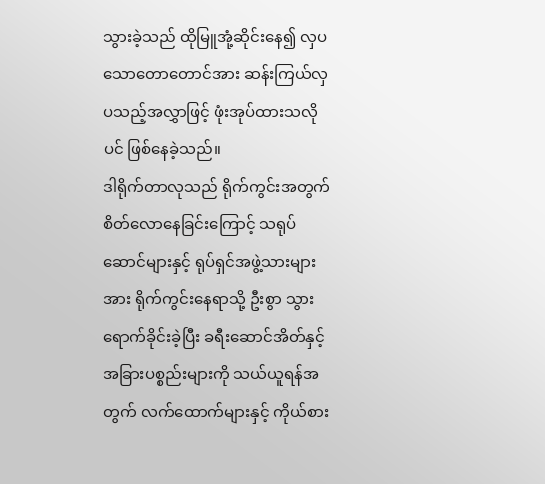သွားခဲ့သည် ထိုမြူအုံ့ဆိုင်းနေ၍ လှပသောတောတောင်အား ဆန်းကြယ်လှပသည့်အလွှာဖြင့် ဖုံးအုပ်ထားသလိုပင် ဖြစ်နေခဲ့သည်။
ဒါရိုက်တာလုသည် ရိုက်ကွင်းအတွက် စိတ်လောနေခြင်းကြောင့် သရုပ်ဆောင်များနှင့် ရုပ်ရှင်အဖွဲ့သားများအား ရိုက်ကွင်းနေရာသို့ ဦးစွာ သွားရောက်ခိုင်းခဲ့ပြီး ခရီးဆောင်အိတ်နှင့် အခြားပစ္စည်းများကို သယ်ယူရန်အတွက် လက်ထောက်များနှင့် ကိုယ်စား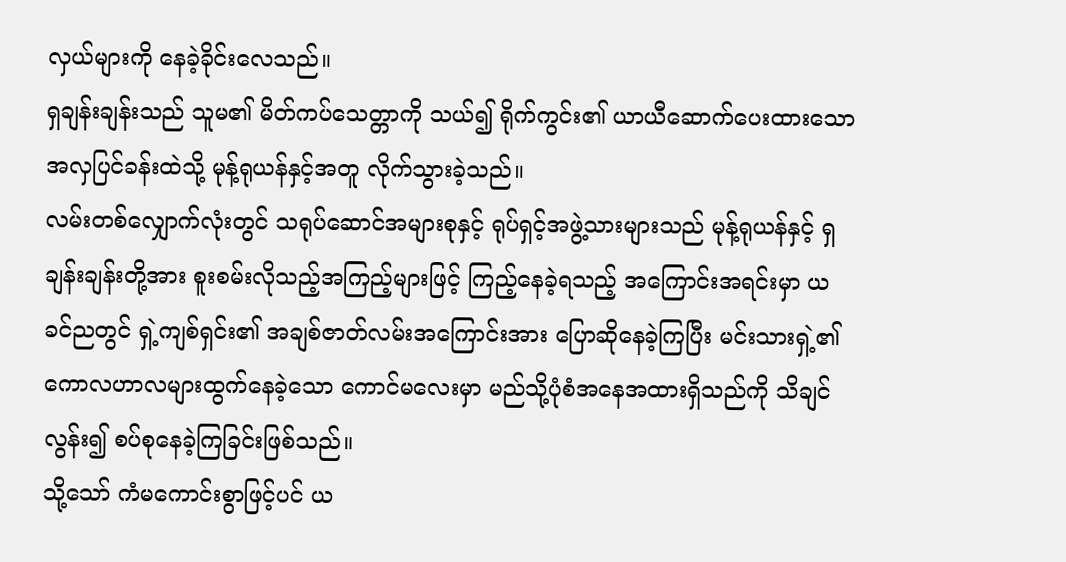လှယ်များကို နေခဲ့ခိုင်းလေသည်။
ရှချန်းချန်းသည် သူမ၏ မိတ်ကပ်သေတ္တာကို သယ်၍ ရိုက်ကွင်း၏ ယာယီဆောက်ပေးထားသော အလှပြင်ခန်းထဲသို့ မုန့်ရုယန်နှင့်အတူ လိုက်သွားခဲ့သည်။
လမ်းတစ်လျှောက်လုံးတွင် သရုပ်ဆောင်အများစုနှင့် ရုပ်ရှင့်အဖွဲ့သားများသည် မုန့်ရုယန်နှင့် ရှချန်းချန်းတို့အား စူးစမ်းလိုသည့်အကြည့်များဖြင့် ကြည့်နေခဲ့ရသည့် အကြောင်းအရင်းမှာ ယခင်ညတွင် ရှဲ့ကျစ်ရှင်း၏ အချစ်ဇာတ်လမ်းအကြောင်းအား ပြောဆိုနေခဲ့ကြပြီး မင်းသားရှဲ့၏ ကောလဟာလများထွက်နေခဲ့သော ကောင်မလေးမှာ မည်သို့ပုံစံအနေအထားရှိသည်ကို သိချင်လွန်း၍ စပ်စုနေခဲ့ကြခြင်းဖြစ်သည်။
သို့သော် ကံမကောင်းစွာဖြင့်ပင် ယ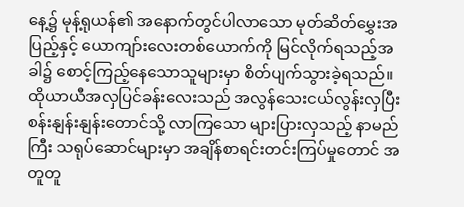နေ့၌ မုန့်ရုယန်၏ အနောက်တွင်ပါလာသော မုတ်ဆိတ်မွှေးအပြည့်နှင့် ယောကျာ်းလေးတစ်ယောက်ကို မြင်လိုက်ရသည့်အခါ၌ စောင့်ကြည့်နေသောသူများမှာ စိတ်ပျက်သွားခဲ့ရသည်။
ထိုယာယီအလှပြင်ခန်းလေးသည် အလွန်သေးငယ်လွန်းလှပြီး စန်းနျန်းနျန်းတောင်သို့ လာကြသော များပြားလှသည့် နာမည်ကြီး သရုပ်ဆောင်များမှာ အချိန်စာရင်းတင်းကြပ်မှုတောင် အတူတူ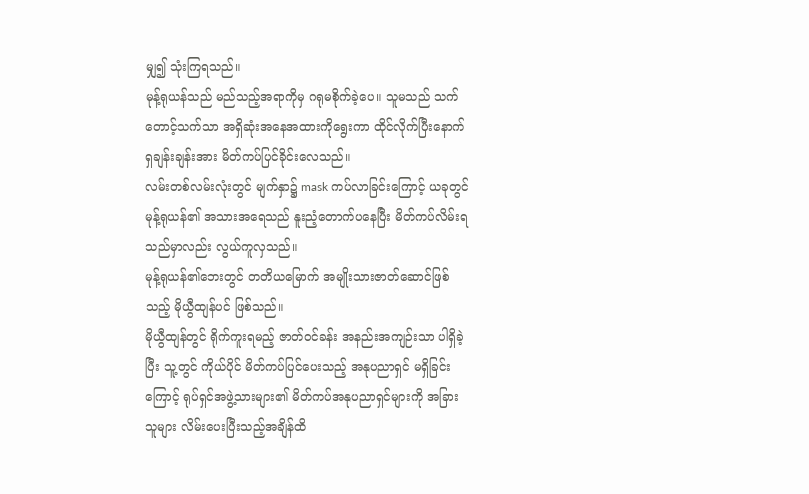မျှ၍ သုံးကြရသည်။
မုန့်ရုယန်သည် မည်သည့်အရာကိုမှ ဂရုမစိုက်ခဲ့ပေ။ သူမသည် သက်တောင့်သက်သာ အရှိဆုံးအနေအထားကိုရွေးကာ ထိုင်လိုက်ပြီးနောက် ရှချန်းချန်းအား မိတ်ကပ်ပြင်ခိုင်းလေသည်။
လမ်းတစ်လမ်းလုံးတွင် မျက်နှာ၌ mask ကပ်လာခြင်းကြောင့် ယခုတွင် မုန့်ရုယန်၏ အသားအရေသည် နူးညံ့တောက်ပနေပြီး မိတ်ကပ်လိမ်းရသည်မှာလည်း လွယ်ကူလှသည်။
မုန့်ရုယန်၏ဘေးတွင် တတိယမြောက် အမျိုးသားဇာတ်ဆောင်ဖြစ်သည့် မိုယွီထျန်ပင် ဖြစ်သည်။
မိုယွီထျန်တွင် ရိုက်ကူးရမည့် ဇာတ်ဝင်ခန်း အနည်းအကျဉ်းသာ ပါရှိခဲ့ပြီး သူ့တွင် ကိုယ်ပိုင် မိတ်ကပ်ပြင်ပေးသည့် အနုပညာရှင် မရှိခြင်းကြောင့် ရုပ်ရှင်အဖွဲ့သားများ၏ မိတ်ကပ်အနုပညာရှင်များကို အခြားသူများ လိမ်းပေးပြီးသည့်အချိန်ထိ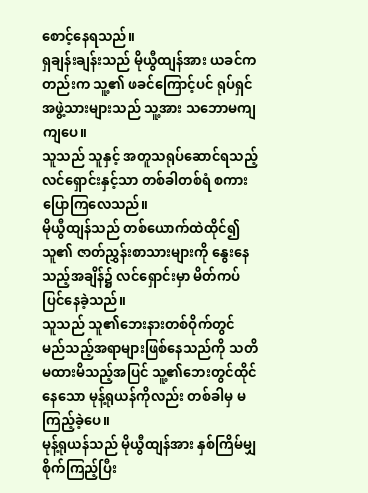စောင့်နေရသည်။
ရှချန်းချန်းသည် မိုယွီထျန်အား ယခင်ကတည်းက သူ့၏ ဖခင်ကြောင့်ပင် ရုပ်ရှင်အဖွဲ့သားများသည် သူ့အား သဘောမကျ ကျပေ။
သူသည် သူနှင့် အတူသရုပ်ဆောင်ရသည့် လင်ရှောင်းနှင့်သာ တစ်ခါတစ်ရံ စကားပြောကြလေသည်။
မိုယွီထျန်သည် တစ်ယောက်ထဲထိုင်၍ သူ၏ ဇာတ်ညွှန်းစာသားများကို နွေးနေသည့်အချိန်၌ လင်ရှောင်းမှာ မိတ်ကပ်ပြင်နေခဲ့သည်။
သူသည် သူ၏ဘေးနားတစ်ဝိုက်တွင် မည်သည့်အရာများဖြစ်နေသည်ကို သတိမထားမိသည့်အပြင် သူ့၏ဘေးတွင်ထိုင်နေသော မုန့်ရုယန်ကိုလည်း တစ်ခါမှ မကြည့်ခဲ့ပေ။
မုန့်ရုယန်သည် မိုယွီထျန်အား နှစ်ကြိမ်မျှ စိုက်ကြည့်ပြီး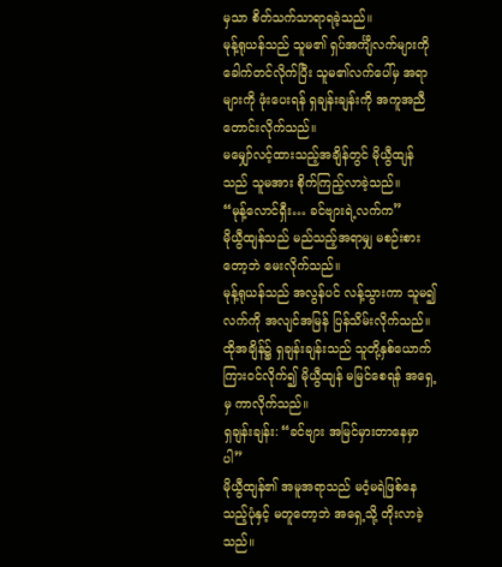မှသာ စိတ်သက်သာရာရခဲ့သည်။
မုန့်ရုယန်သည် သူမ၏ ရှပ်အင်္ကျီလက်များကို ခေါက်တင်လိုက်ပြီး သူမ၏လက်ပေါ်မှ အရာများကို ဖုံးပေးရန် ရှချန်းချန်းကို အကူအညီတောင်းလိုက်သည်။
မမျှော်လင့်ထားသည့်အချိန်တွင် မိုယွီထျန်သည် သူမအား စိုက်ကြည့်လာခဲ့သည်။
“မုန့်လောင်ရှီး… ခင်ဗျားရဲ့လက်က”
မိုယွီထျန်သည် မည်သည့်အရာမျှ မစဉ်းစားတော့ဘဲ မေးလိုက်သည်။
မုန့်ရုယန်သည် အလွန်ပင် လန့်သွားကာ သူမ၍လက်ကို အလျင်အမြန် ပြန်သိမ်းလိုက်သည်။
ထိုအချိန်၌ ရှချန်းချန်းသည် သူတို့နှစ်ယောက်ကြားဝင်လိုက်၍ မိုယွီထျန် မမြင်စေရန် အရှေ့မှ ကာလိုက်သည်။
ရှချန်းချန်း: “ခင်ဗျား အမြင်မှားတာနေမှာပါ”
မိုယွီထျန်၏ အမူအရာသည် မဝံ့မရဲဖြစ်နေသည့်ပုံနှင့် မတူတော့ဘဲ အရှေ့သို့ တိုးလာခဲ့သည်။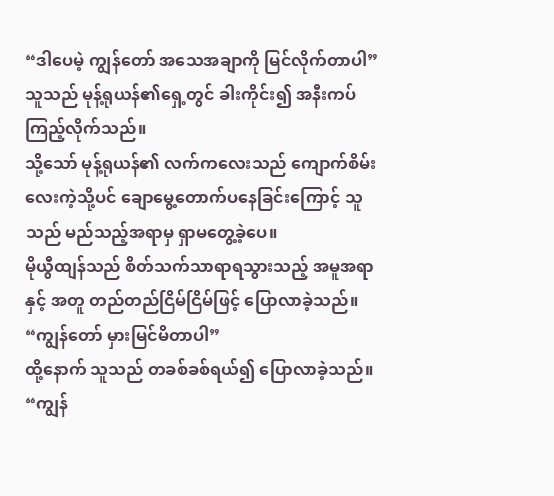“ဒါပေမဲ့ ကျွန်တော် အသေအချာကို မြင်လိုက်တာပါ”
သူသည် မုန့်ရုယန်၏ရှေ့တွင် ခါးကိုင်း၍ အနီးကပ်ကြည့်လိုက်သည်။
သို့သော် မုန့်ရုယန်၏ လက်ကလေးသည် ကျောက်စိမ်းလေးကဲ့သို့ပင် ချောမွေ့တောက်ပနေခြင်းကြောင့် သူသည် မည်သည့်အရာမှ ရှာမတွေ့ခဲ့ပေ။
မိုယွီထျန်သည် စိတ်သက်သာရာရသွားသည့် အမူအရာနှင့် အတူ တည်တည်ငြိမ်ငြိမ်ဖြင့် ပြောလာခဲ့သည်။
“ကျွန်တော် မှားမြင်မိတာပါ”
ထို့နောက် သူသည် တခစ်ခစ်ရယ်၍ ပြောလာခဲ့သည်။
“ကျွန်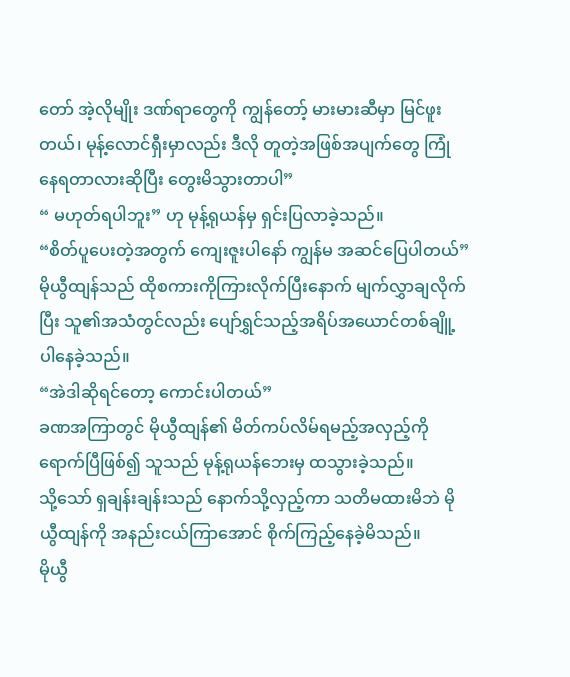တော် အဲ့လိုမျိုး ဒဏ်ရာတွေကို ကျွန်တော့် မားမားဆီမှာ မြင်ဖူးတယ်၊ မုန့်လောင်ရှီးမှာလည်း ဒီလို တူတဲ့အဖြစ်အပျက်တွေ ကြုံနေရတာလားဆိုပြီး တွေးမိသွားတာပါ”
“ မဟုတ်ရပါဘူး” ဟု မုန့်ရုယန်မှ ရှင်းပြလာခဲ့သည်။
“စိတ်ပူပေးတဲ့အတွက် ကျေးဇူးပါနော် ကျွန်မ အဆင်ပြေပါတယ်”
မိုယွီထျန်သည် ထိုစကားကိုကြားလိုက်ပြီးနောက် မျက်လွှာချလိုက်ပြီး သူ၏အသံတွင်လည်း ပျော်ရွှင်သည့်အရိပ်အယောင်တစ်ချိူ့ပါနေခဲ့သည်။
“အဲဒါဆိုရင်တော့ ကောင်းပါတယ်”
ခဏအကြာတွင် မိုယွီထျန်၏ မိတ်ကပ်လိမ်ရမည့်အလှည့်ကို ရောက်ပြီဖြစ်၍ သူသည် မုန့်ရုယန်ဘေးမှ ထသွားခဲ့သည်။
သို့သော် ရှချန်းချန်းသည် နောက်သို့လှည့်ကာ သတိမထားမိဘဲ မိုယွီထျန်ကို အနည်းငယ်ကြာအောင် စိုက်ကြည့်နေခဲ့မိသည်။
မိုယွီ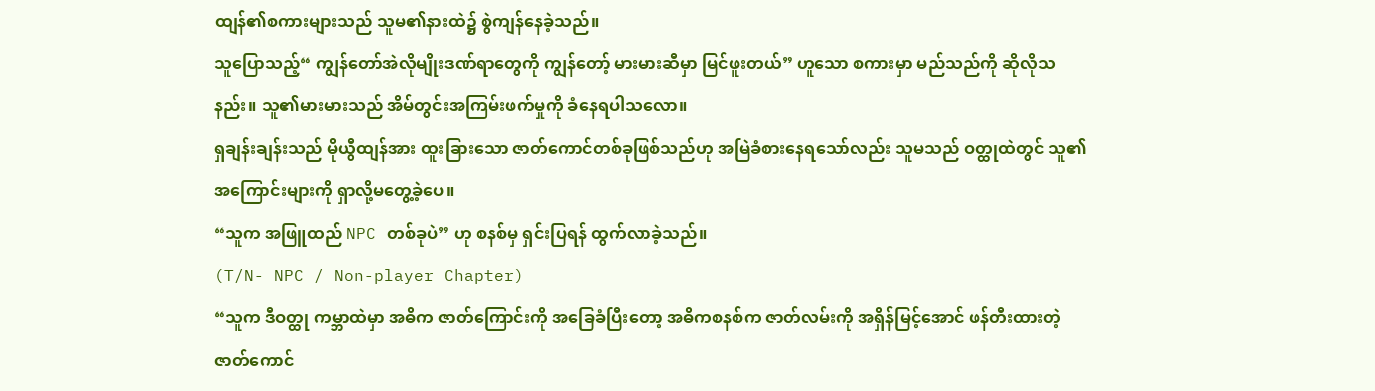ထျန်၏စကားများသည် သူမ၏နားထဲ၌ စွဲကျန်နေခဲ့သည်။
သူပြောသည့်“ ကျွန်တော်အဲလိုမျိုးဒဏ်ရာတွေကို ကျွန်တော့် မားမားဆီမှာ မြင်ဖူးတယ်” ဟူသော စကားမှာ မည်သည်ကို ဆိုလိုသနည်း။ သူ၏မားမားသည် အိမ်တွင်းအကြမ်းဖက်မှုကို ခံနေရပါသလော။
ရှချန်းချန်းသည် မိုယွီထျန်အား ထူးခြားသော ဇာတ်ကောင်တစ်ခုဖြစ်သည်ဟု အမြဲခံစားနေရသော်လည်း သူမသည် ဝတ္ထုထဲတွင် သူ၏ အကြောင်းများကို ရှာလို့မတွေ့ခဲ့ပေ။
“သူက အဖြူထည် NPC တစ်ခုပဲ” ဟု စနစ်မှ ရှင်းပြရန် ထွက်လာခဲ့သည်။
(T/N- NPC / Non-player Chapter)
“သူက ဒီဝတ္ထု ကမ္ဘာထဲမှာ အဓိက ဇာတ်ကြောင်းကို အခြေခံပြီးတော့ အဓိကစနစ်က ဇာတ်လမ်းကို အရှိန်မြင့်အောင် ဖန်တီးထားတဲ့ ဇာတ်ကောင်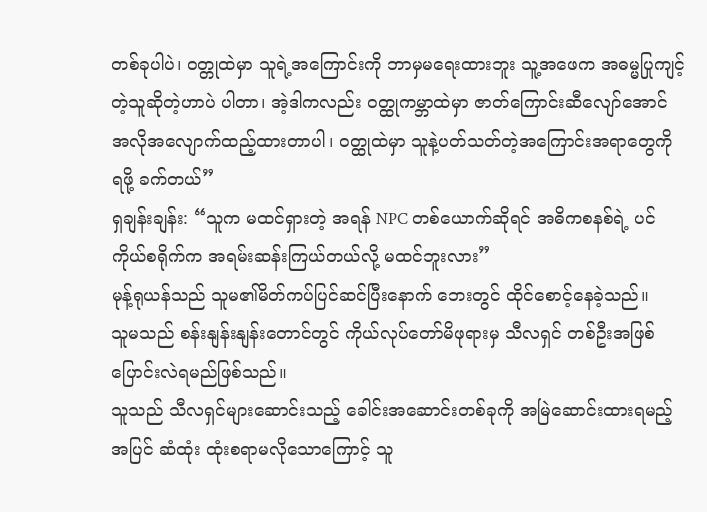တစ်ခုပါပဲ၊ ဝတ္တုထဲမှာ သူရဲ့အကြောင်းကို ဘာမှမရေးထားဘူး သူ့အဖေက အဓမ္မပြုကျင့်တဲ့သူဆိုတဲ့ဟာပဲ ပါတာ၊ အဲ့ဒါကလည်း ဝတ္ထုကမ္ဘာထဲမှာ ဇာတ်ကြောင်းဆီလျော်အောင် အလိုအလျောက်ထည့်ထားတာပါ၊ ဝတ္ထုထဲမှာ သူနဲ့ပတ်သတ်တဲ့အကြောင်းအရာတွေကို ရဖို့ ခက်တယ်”
ရှချန်းချန်း: “သူက မထင်ရှားတဲ့ အရန် NPC တစ်ယောက်ဆိုရင် အဓိကစနစ်ရဲ့ ပင်ကိုယ်စရိုက်က အရမ်းဆန်းကြယ်တယ်လို့ မထင်ဘူးလား”
မုန့်ရုယန်သည် သူမ၏မိတ်ကပ်ပြင်ဆင်ပြီးနောက် ဘေးတွင် ထိုင်စောင့်နေခဲ့သည်။
သူမသည် စန်းနျန်းနျန်းတောင်တွင် ကိုယ်လုပ်တော်မိဖုရားမှ သီလရှင် တစ်ဦးအဖြစ် ပြောင်းလဲရမည်ဖြစ်သည်။
သူသည် သီလရှင်များဆောင်းသည့် ခေါင်းအဆောင်းတစ်ခုကို အမြဲဆောင်းထားရမည့်အပြင် ဆံထုံး ထုံးစရာမလိုသောကြောင့် သူ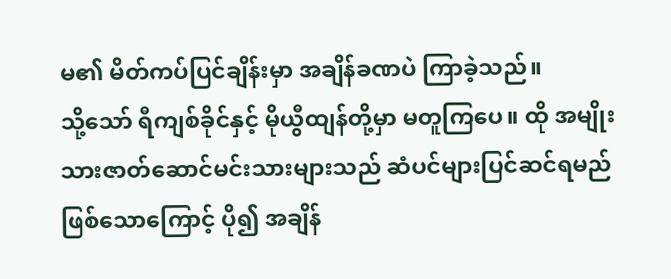မ၏ မိတ်ကပ်ပြင်ချိန်းမှာ အချိန်ခဏပဲ ကြာခဲ့သည်။
သို့သော် ရီကျစ်ခိုင်နှင့် မိုယွီထျန်တို့မှာ မတူကြပေ။ ထို အမျိုးသားဇာတ်ဆောင်မင်းသားများသည် ဆံပင်များပြင်ဆင်ရမည်ဖြစ်သောကြောင့် ပို၍ အချိန်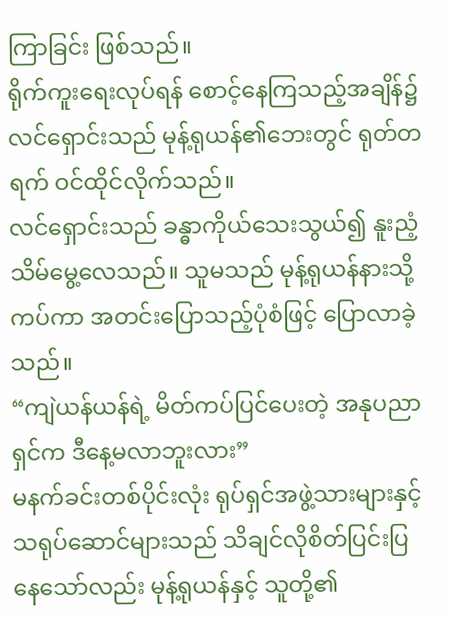ကြာခြင်း ဖြစ်သည်။
ရိုက်ကူးရေးလုပ်ရန် စောင့်နေကြသည့်အချိန်၌ လင်ရှောင်းသည် မုန့်ရုယန်၏ဘေးတွင် ရုတ်တရက် ဝင်ထိုင်လိုက်သည်။
လင်ရှောင်းသည် ခန္ဓာကိုယ်သေးသွယ်၍ နူးညံ့သိမ်မွေ့လေသည်။ သူမသည် မုန့်ရုယန်နားသို့ကပ်ကာ အတင်းပြောသည့်ပုံစံဖြင့် ပြောလာခဲ့သည်။
“ကျဲယန်ယန်ရဲ့ မိတ်ကပ်ပြင်ပေးတဲ့ အနုပညာရှင်က ဒီနေ့မလာဘူးလား”
မနက်ခင်းတစ်ပိုင်းလုံး ရုပ်ရှင်အဖွဲ့သားများနှင့် သရုပ်ဆောင်များသည် သိချင်လိုစိတ်ပြင်းပြနေသော်လည်း မုန့်ရုယန်နှင့် သူတို့၏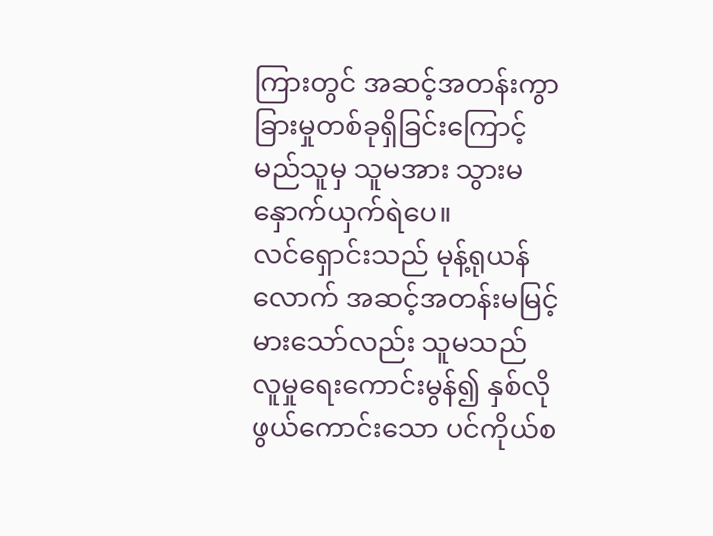ကြားတွင် အဆင့်အတန်းကွာခြားမှုတစ်ခုရှိခြင်းကြောင့် မည်သူမှ သူမအား သွားမနှောက်ယှက်ရဲပေ။
လင်ရှောင်းသည် မုန့်ရုယန်လောက် အဆင့်အတန်းမမြင့်မားသော်လည်း သူမသည် လူမှုရေးကောင်းမွန်၍ နှစ်လိုဖွယ်ကောင်းသော ပင်ကိုယ်စ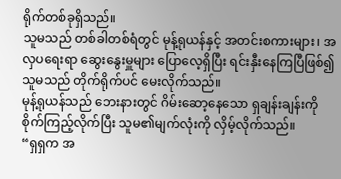ရိုက်တစ်ခုရှိသည်။
သူမသည် တစ်ခါတစ်ရံတွင် မုန့်ရုယန်နှင့် အတင်းစကားများ၊ အလှပရေးရာ ဆွေးနွေးမှူများ ပြောလေ့ရှိပြီး ရင်းနှီးနေကြပြီဖြစ်၍ သူမသည် တိုက်ရိုက်ပင် မေးလိုက်သည်။
မုန့်ရုယန်သည် ဘေးနားတွင် ဂိမ်းဆော့နေသော ရှချန်းချန်းကို စိုက်ကြည့်လိုက်ပြီး သူမ၏မျက်လုံးကို လှိမ့်လိုက်သည်။
“ရှရှက အ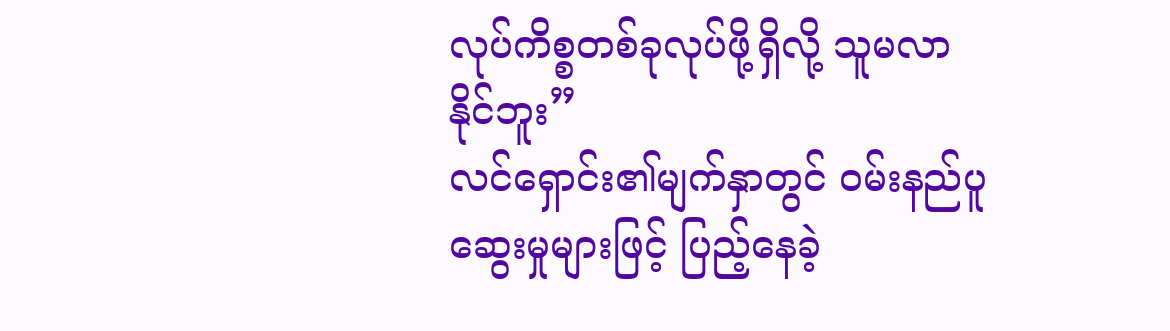လုပ်ကိစ္စတစ်ခုလုပ်ဖို့ရှိလို့ သူမလာနိုင်ဘူး”
လင်ရှောင်း၏မျက်နှာတွင် ဝမ်းနည်ပူဆွေးမှုများဖြင့် ပြည့်နေခဲ့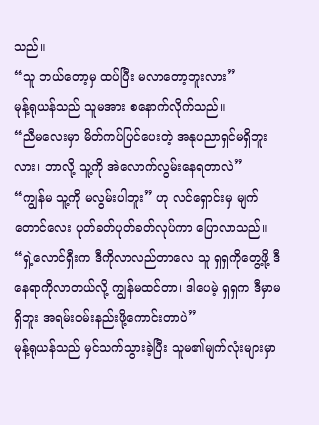သည်။
“သူ ဘယ်တော့မှ ထပ်ပြီး မလာတော့ဘူးလား”
မုန့်ရုယန်သည် သူမအား စနောက်လိုက်သည်။
“ညီမလေးမှာ မိတ်ကပ်ပြင်ပေးတဲ့ အနုပညာရှင်မရှိဘူးလား၊ ဘာလို့ သူ့ကို အဲလောက်လွမ်းနေရတာလဲ”
“ကျွန်မ သူ့ကို မလွမ်းပါဘူး” ဟု လင်ရှောင်းမှ မျက်တောင်လေး ပုတ်ခတ်ပုတ်ခတ်လုပ်ကာ ပြောလာသည်။
“ရှဲ့လောင်ရှီးက ဒီကိုလာလည်တာလေ သူ ရှရှကိုတွေ့ဖို့ ဒီနေရာကိုလာတယ်လို့ ကျွန်မထင်တာ၊ ဒါပေမဲ့ ရှရှက ဒီမှာမရှိဘူး အရမ်းဝမ်းနည်းဖို့ကောင်းတာပဲ”
မုန့်ရုယန်သည် မှင်သက်သွားခဲ့ပြီး သူမ၏မျက်လုံးများမှာ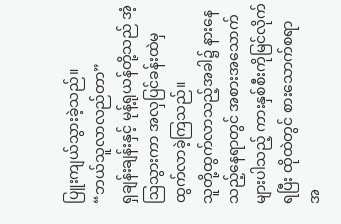ပြူးကျယ်သွားခဲ့သည်။
“ဘယ်သူလာလည်တာ”
ရှချန်းချန်းနှင့် မုန့်ရုယန်တို့သည် အံ့ဩသွားကာ အလှပြင်ခန်းထဲမှ ထွက်လာခဲ့ကြသည်။
သူတို့ထွက်လာသည့်အခါ၌ နားနေသည့်နေရာတွင် အစားအသောက်များပါသည့် ကားနှစ်စီးကိုမြင်လိုက်ရပြီး ထိုထဲတွင် စားသောက်စရာ အ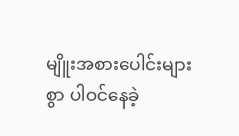မျိူးအစားပေါင်းများစွာ ပါဝင်နေခဲ့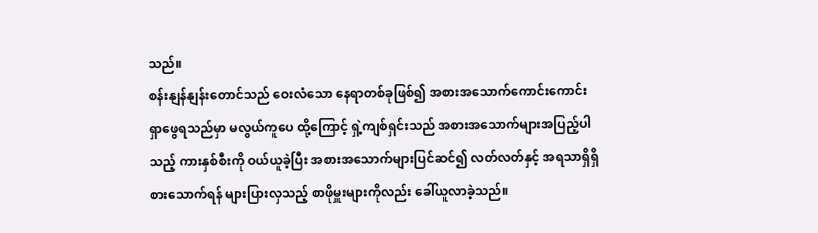သည်။
စန်းနျန်နျန်းတောင်သည် ဝေးလံသော နေရာတစ်ခုဖြစ်၍ အစားအသောက်ကောင်းကောင်းရှာဖွေရသည်မှာ မလွယ်ကူပေ ထို့ကြောင့် ရှဲ့ကျစ်ရှင်းသည် အစားအသောက်များအပြည့်ပါသည့် ကားနှစ်စီးကို ဝယ်ယူခဲ့ပြီး အစားအသောက်များပြင်ဆင်၍ လတ်လတ်နှင့် အရသာရှိရှိစားသောက်ရန် များပြားလှသည့် စာဖိုမှူးများကိုလည်း ခေါ်ယူလာခဲ့သည်။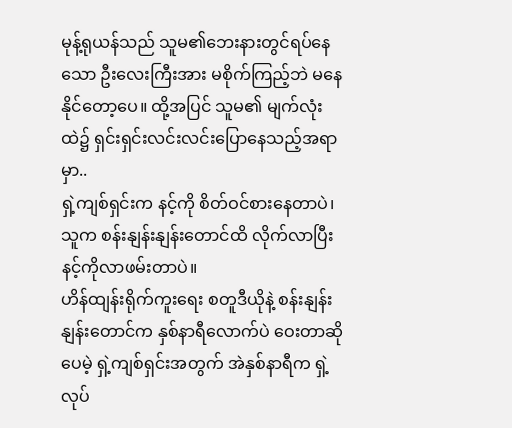မုန့်ရုယန်သည် သူမ၏ဘေးနားတွင်ရပ်နေသော ဦးလေးကြီးအား မစိုက်ကြည့်ဘဲ မနေနိုင်တော့ပေ။ ထို့အပြင် သူမ၏ မျက်လုံးထဲ၌ ရှင်းရှင်းလင်းလင်းပြောနေသည့်အရာမှာ..
ရှဲ့ကျစ်ရှင်းက နင့်ကို စိတ်ဝင်စားနေတာပဲ၊ သူက စန်းနျန်းနျန်းတောင်ထိ လိုက်လာပြီး နင့်ကိုလာဖမ်းတာပဲ။
ဟိန်ထျန်းရိုက်ကူးရေး စတူဒီယိုနဲ့ စန်းနျန်းနျန်းတောင်က နှစ်နာရီလောက်ပဲ ဝေးတာဆိုပေမဲ့ ရှဲ့ကျစ်ရှင်းအတွက် အဲနှစ်နာရီက ရှဲ့လုပ်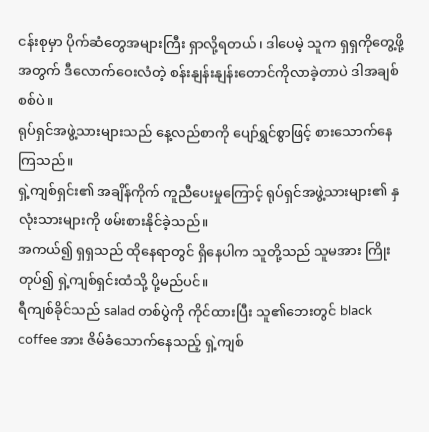ငန်းစုမှာ ပိုက်ဆံတွေအများကြီး ရှာလို့ရတယ်၊ ဒါပေမဲ့ သူက ရှရှကိုတွေ့ဖို့အတွက် ဒီလောက်ဝေးလံတဲ့ စန်းနျန်းနျန်းတောင်ကိုလာခဲ့တာပဲ ဒါအချစ်စစ်ပဲ။
ရုပ်ရှင်အဖွဲ့သားများသည် နေ့လည်စာကို ပျော်ရွှင်စွာဖြင့် စားသောက်နေကြသည်။
ရှဲ့ကျစ်ရှင်း၏ အချိန်ကိုက် ကူညီပေးမှုကြောင့် ရုပ်ရှင်အဖွဲ့သားများ၏ နှလုံးသားများကို ဖမ်းစားနိုင်ခဲ့သည်။
အကယ်၍ ရှရှသည် ထိုနေရာတွင် ရှိနေပါက သူတို့သည် သူမအား ကြိုးတုပ်၍ ရှဲ့ကျစ်ရှင်းထံသို့ ပို့မည်ပင်။
ရီကျစ်ခိုင်သည် salad တစ်ပွဲကို ကိုင်ထားပြီး သူ၏ဘေးတွင် black coffee အား ဇိမ်ခံသောက်နေသည့် ရှဲ့ကျစ်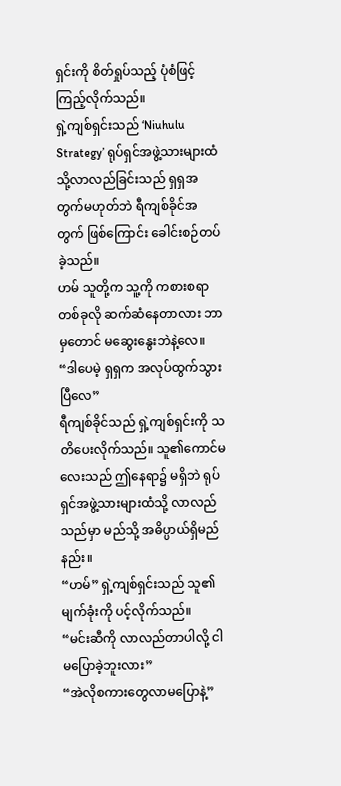ရှင်းကို စိတ်ရှုပ်သည့် ပုံစံဖြင့် ကြည့်လိုက်သည်။
ရှဲ့ကျစ်ရှင်းသည် ‘Niuhulu Strategy’ ရုပ်ရှင်အဖွဲ့သားများထံသို့လာလည်ခြင်းသည် ရှရှအတွက်မဟုတ်ဘဲ ရီကျစ်ခိုင်အတွက် ဖြစ်ကြောင်း ခေါင်းစဉ်တပ်ခဲ့သည်။
ဟမ် သူတို့က သူ့ကို ကစားစရာတစ်ခုလို ဆက်ဆံနေတာလား ဘာမှတောင် မဆွေးနွေးဘဲနဲ့လေ။
“ဒါပေမဲ့ ရှရှက အလုပ်ထွက်သွားပြီလေ”
ရီကျစ်ခိုင်သည် ရှဲ့ကျစ်ရှင်းကို သတိပေးလိုက်သည်။ သူ၏ကောင်မလေးသည် ဤနေရာ၌ မရှိဘဲ ရုပ်ရှင်အဖွဲ့သားများထံသို့ လာလည်သည်မှာ မည်သို့ အဓိပ္ပာယ်ရှိမည်နည်း။
“ဟမ်” ရှဲ့ကျစ်ရှင်းသည် သူ၏ မျက်ခုံးကို ပင့်လိုက်သည်။
“မင်းဆီကို လာလည်တာပါလို့ ငါမပြောခဲ့ဘူးလား”
“အဲလိုစကားတွေလာမပြောနဲ့”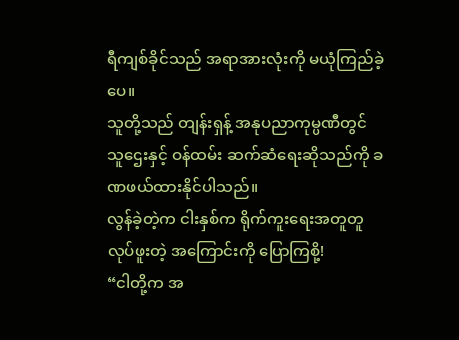ရီကျစ်ခိုင်သည် အရာအားလုံးကို မယုံကြည်ခဲ့ပေ။
သူတို့သည် တျန်းရှန့် အနုပညာကုမ္ပဏီတွင် သူဌေးနှင့် ဝန်ထမ်း ဆက်ဆံရေးဆိုသည်ကို ခဏဖယ်ထားနိုင်ပါသည်။
လွန်ခဲ့တဲ့က ငါးနှစ်က ရိုက်ကူးရေးအတူတူလုပ်ဖူးတဲ့ အကြောင်းကို ပြောကြစို့!
“ငါတို့က အ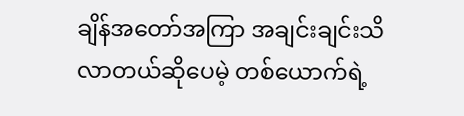ချိန်အတော်အကြာ အချင်းချင်းသိလာတယ်ဆိုပေမဲ့ တစ်ယောက်ရဲ့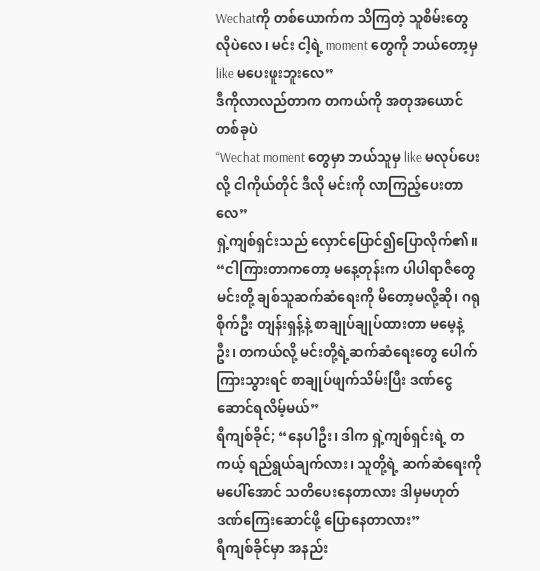Wechatကို တစ်ယောက်က သိကြတဲ့ သူစိမ်းတွေလိုပဲလေ၊ မင်း ငါ့ရဲ့ moment တွေကို ဘယ်တော့မှ like မပေးဖူးဘူးလေ”
ဒီကိုလာလည်တာက တကယ်ကို အတုအယောင်တစ်ခုပဲ
“Wechat moment တွေမှာ ဘယ်သူမှ like မလုပ်ပေးလို့ ငါကိုယ်တိုင် ဒီလို မင်းကို လာကြည့်ပေးတာလေ”
ရှဲ့ကျစ်ရှင်းသည် လှောင်ပြောင်၍ပြောလိုက်၏။
“ငါကြားတာကတော့ မနေ့တုန်းက ပါပါရာဇီတွေ မင်းတို့ ချစ်သူဆက်ဆံရေးကို မိတော့မလို့ဆို၊ ဂရုစိုက်ဦး တျန်းရှန့်နဲ့ စာချုပ်ချုပ်ထားတာ မမေ့နဲ့ဦး၊ တကယ်လို့ မင်းတို့ရဲ့ဆက်ဆံရေးတွေ ပေါက်ကြားသွားရင် စာချုပ်ဖျက်သိမ်းပြီး ဒဏ်ငွေဆောင်ရလိမ့်မယ်”
ရီကျစ်ခိုင်; “နေပါဦး၊ ဒါက ရှဲ့ကျစ်ရှင်းရဲ့ တကယ့် ရည်ရွယ်ချက်လား၊ သူတို့ရဲ့ ဆက်ဆံရေးကို မပေါ်အောင် သတိပေးနေတာလား ဒါမှမဟုတ် ဒဏ်ကြေးဆောင်ဖို့ ပြောနေတာလား”
ရီကျစ်ခိုင်မှာ အနည်း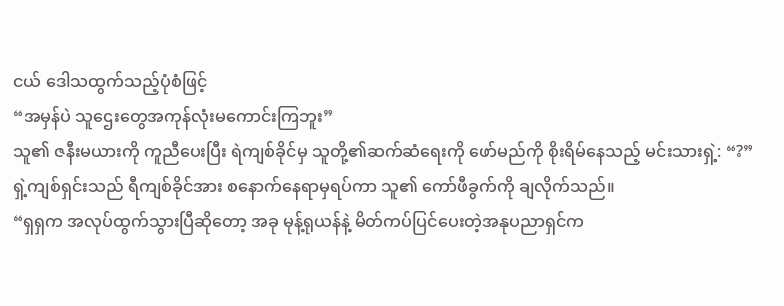ငယ် ဒေါသထွက်သည့်ပုံစံဖြင့်
“အမှန်ပဲ သူဌေးတွေအကုန်လုံးမကောင်းကြဘူး”
သူ၏ ဇနီးမယားကို ကူညီပေးပြီး ရဲကျစ်ခိုင်မှ သူတို့၏ဆက်ဆံရေးကို ဖော်မည်ကို စိုးရိမ်နေသည့် မင်းသားရှဲ့: “?”
ရှဲ့ကျစ်ရှင်းသည် ရီကျစ်ခိုင်အား စနောက်နေရာမှရပ်ကာ သူ၏ ကော်ဖီခွက်ကို ချလိုက်သည်။
“ရှရှက အလုပ်ထွက်သွားပြီဆိုတော့ အခု မုန့်ရုယန်နဲ့ မိတ်ကပ်ပြင်ပေးတဲ့အနုပညာရှင်က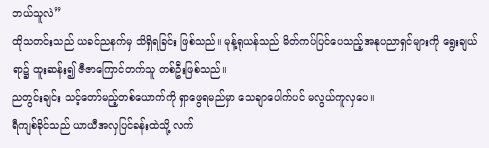ဘယ်သူလဲ”
ထိုသတင်းသည် ယခင်ညနက်မှ သိရှိရခြင်း ဖြစ်သည်။ မုန့်ရုယန်သည် မိတ်ကပ်ပြင်ပေသည့်အနုပညာရှင်များကို ရွေးချယ်ရာ၌ ထူးဆန်း၍ ဇီဇာကြောင်တက်သူ တစ်ဦးဖြစ်သည်။
ညတွင်းချင်း သင့်တော်မည့်တစ်ယောက်ကို ရှာဖွေရမည်မှာ သေချာပေါက်ပင် မလွယ်ကူလှပေ။
ရီကျစ်ခိုင်သည် ယာယီအလှပြင်ခန်းထဲသို့ လက်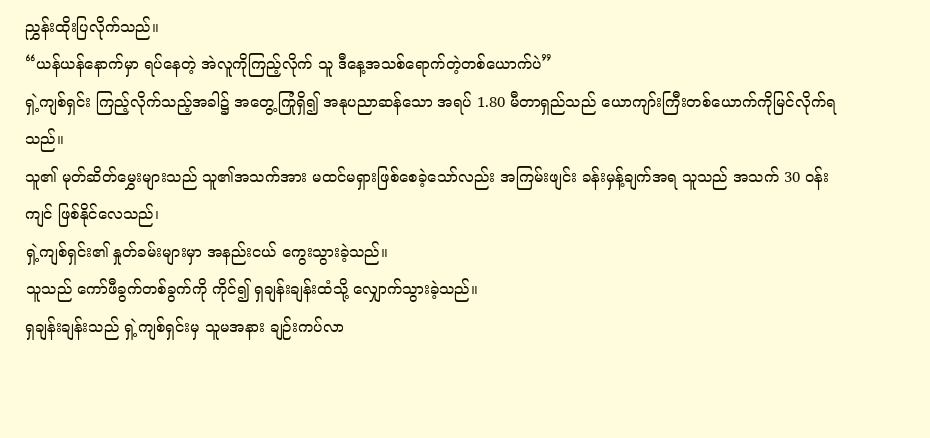ညွှန်းထိုးပြလိုက်သည်။
“ယန်ယန်နောက်မှာ ရပ်နေတဲ့ အဲလူကိုကြည့်လိုက် သူ ဒီနေ့အသစ်ရောက်တဲ့တစ်ယောက်ပဲ”
ရှဲ့ကျစ်ရှင်း ကြည့်လိုက်သည့်အခါ၌ အတွေ့ကြုံရှိ၍ အနုပညာဆန်သော အရပ် 1.80 မီတာရှည်သည် ယောကျာ်းကြီးတစ်ယောက်ကိုမြင်လိုက်ရသည်။
သူ၏ မုတ်ဆိတ်မွှေးများသည် သူ၏အသက်အား မထင်မရှားဖြစ်စေခဲ့သော်လည်း အကြမ်းဖျင်း ခန်းမှန့်ချက်အရ သူသည် အသက် 30 ဝန်းကျင် ဖြစ်နိုင်လေသည်၊
ရှဲ့ကျစ်ရှင်း၏ နှုတ်ခမ်းများမှာ အနည်းငယ် ကွေးသွားခဲ့သည်။
သူသည် ကော်ဖီခွက်တစ်ခွက်ကို ကိုင်၍ ရှချန်းချန်းထံသို့ လျှောက်သွားခဲ့သည်။
ရှချန်းချန်းသည် ရှဲ့ကျစ်ရှင်းမှ သူမအနား ချဉ်းကပ်လာ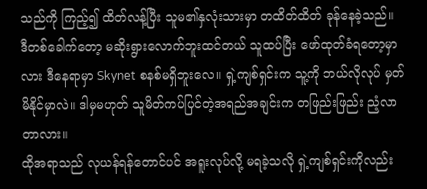သည်ကို ကြည့်၍ ထိတ်လန့်ပြီး သူမ၏နှလုံးသားမှာ တထိတ်ထိတ် ခုန်နေခဲ့သည်။
ဒီတစ်ခေါက်တော့ မဆိုးရွားလောက်ဘူးထင်တယ် သူထပ်ပြီး ဖော်ထုတ်ခံရတော့မှာလား ဒီနေရာမှာ Skynet စနစ်မရှိဘူးလေ။ ရှဲ့ကျစ်ရှင်းက သူ့ကို ဘယ်လိုလုပ် မှတ်မိနိုင်မှာလဲ။ ဒါမှမဟုတ် သူမိတ်ကပ်ပြင်တဲ့အရည်အချင်းက တဖြည်းဖြည်း ညံ့လာတာလား။
ထိုအရာသည် လုယန်ရန်တောင်ပင် အရူးလုပ်လို့ မရခဲ့သလို ရှဲ့ကျစ်ရှင်းကိုလည်း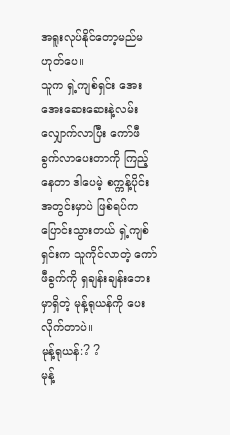အရူးလုပ်နိုင်တော့မည်မဟုတ်ပေ။
သူက ရှဲ့ကျစ်ရှင်း အေးအေးဆေးဆေးနဲ့လမ်းလျှောက်လာပြီး ကော်ဖီခွက်လာပေးတာကို ကြည့်နေတာ ဒါပေမဲ့ စက္ကန့်ပိုင်းအတွင်းမှာပဲ ဖြစ်ရပ်က ပြောင်းသွားတယ် ရှဲ့ကျစ်ရှင်းက သူကိုင်လာတဲ့ ကော်ဖီခွက်ကို ရှချန်းချန်းဘေးမှာရှိတဲ့ မုန့်ရုယန်ကို ပေးလိုက်တာပဲ။
မုန့်ရုယန်:? ?
မုန့်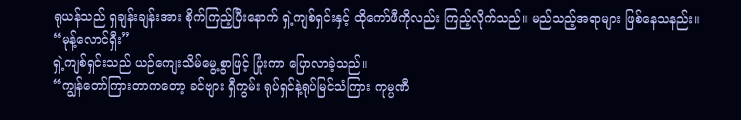ရုယန်သည် ရှချန်းချန်းအား စိုက်ကြည့်ပြီးနောက် ရှဲ့ကျစ်ရှင်းနှင့် ထိုကော်ဖီကိုလည်း ကြည့်လိုက်သည်။ မည်သည့်အရာများ ဖြစ်နေသနည်း။
“မုန့်လောင်ရှီး”
ရှဲ့ကျစ်ရှင်းသည် ယဉ်ကျေးသိမ်မွေ့စွာဖြင့် ပြုံးကာ ပြောလာခဲ့သည်။
“ကျွန်တော်ကြားတာကတော့ ခင်ဗျား ရှီကွမ်း ရုပ်ရှင်နဲ့ရုပ်မြင်သံကြား ကုမ္ပဏီ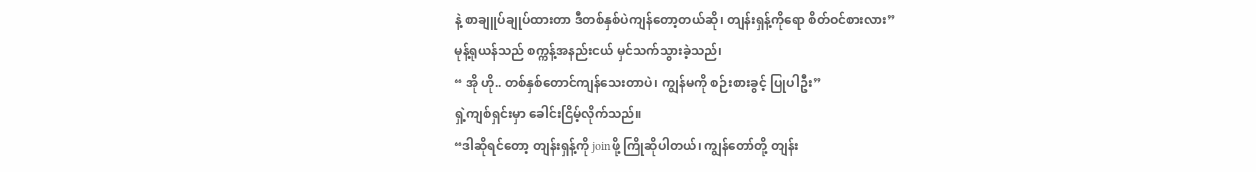နဲ့ စာချူပ်ချုပ်ထားတာ ဒီတစ်နှစ်ပဲကျန်တော့တယ်ဆို၊ တျန်းရှန့်ကိုရော စိတ်ဝင်စားလား”
မုန့်ရုယန်သည် စက္ကန့်အနည်းငယ် မှင်သက်သွားခဲ့သည်၊
“ အို ဟို.. တစ်နှစ်တောင်ကျန်သေးတာပဲ၊ ကျွန်မကို စဉ်းစားခွင့် ပြုပါဦး”
ရှဲ့ကျစ်ရှင်းမှာ ခေါင်းငြိမ့်လိုက်သည်။
“ဒါဆိုရင်တော့ တျန်းရှန့်ကို joinဖို့ ကြိုဆိုပါတယ်၊ ကျွန်တော်တို့ တျန်း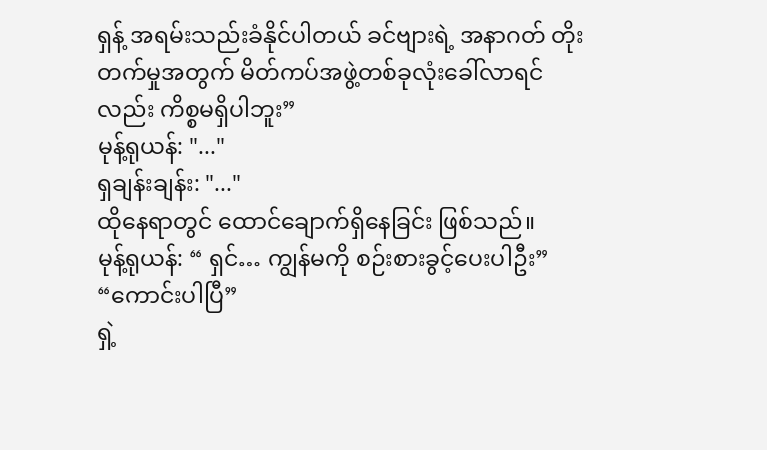ရှန့် အရမ်းသည်းခံနိုင်ပါတယ် ခင်ဗျားရဲ့ အနာဂတ် တိုးတက်မှုအတွက် မိတ်ကပ်အဖွဲ့တစ်ခုလုံးခေါ်လာရင်လည်း ကိစ္စမရှိပါဘူး”
မုန့်ရုယန်: "..."
ရှချန်းချန်း: "..."
ထိုနေရာတွင် ထောင်ချောက်ရှိနေခြင်း ဖြစ်သည်။
မုန့်ရုယန်: “ ရှင်… ကျွန်မကို စဉ်းစားခွင့်ပေးပါဦး”
“ကောင်းပါပြီ”
ရှဲ့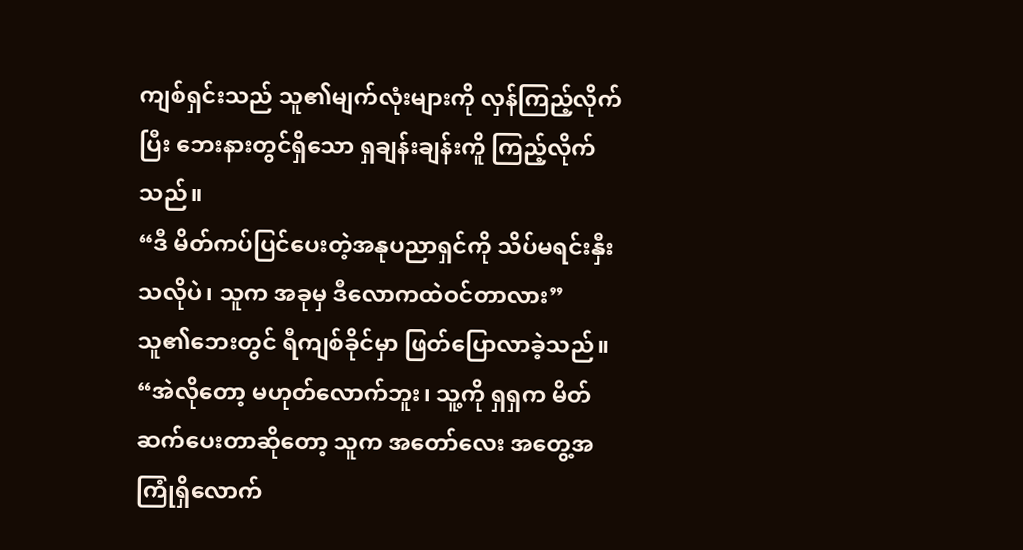ကျစ်ရှင်းသည် သူ၏မျက်လုံးများကို လှန်ကြည့်လိုက်ပြီး ဘေးနားတွင်ရှိသော ရှချန်းချန်းကိူ ကြည့်လိုက်သည်။
“ဒီ မိတ်ကပ်ပြင်ပေးတဲ့အနုပညာရှင်ကို သိပ်မရင်းနှီးသလိုပဲ၊ သူက အခုမှ ဒီလောကထဲဝင်တာလား”
သူ၏ဘေးတွင် ရီကျစ်ခိုင်မှာ ဖြတ်ပြောလာခဲ့သည်။
“အဲလိုတော့ မဟုတ်လောက်ဘူး၊ သူ့ကို ရှရှက မိတ်ဆက်ပေးတာဆိုတော့ သူက အတော်လေး အတွေ့အကြုံရှိလောက်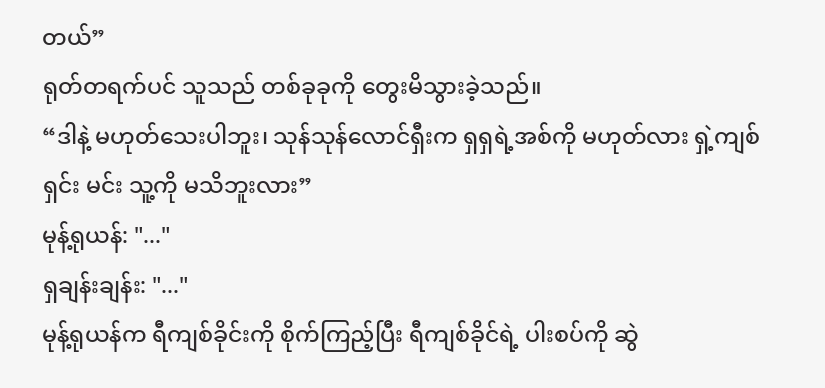တယ်”
ရုတ်တရက်ပင် သူသည် တစ်ခုခုကို တွေးမိသွားခဲ့သည်။
“ဒါနဲ့ မဟုတ်သေးပါဘူး၊ သုန်သုန်လောင်ရှီးက ရှရှရဲ့အစ်ကို မဟုတ်လား ရှဲ့ကျစ်ရှင်း မင်း သူ့ကို မသိဘူးလား”
မုန့်ရုယန်: "..."
ရှချန်းချန်း: "..."
မုန့်ရုယန်က ရီကျစ်ခိုင်းကို စိုက်ကြည့်ပြီး ရီကျစ်ခိုင်ရဲ့ ပါးစပ်ကို ဆွဲ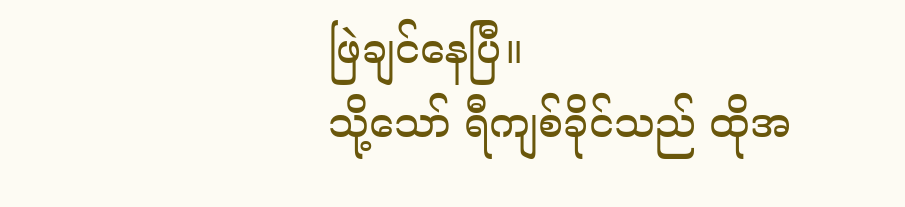ဖြဲချင်နေပြီ။
သို့သော် ရီကျစ်ခိုင်သည် ထိုအ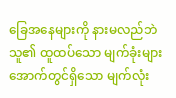ခြေအနေများကို နားမလည်ဘဲ သူ၏ ထူထပ်သော မျက်ခုံးများအောက်တွင်ရှိသော မျက်လုံး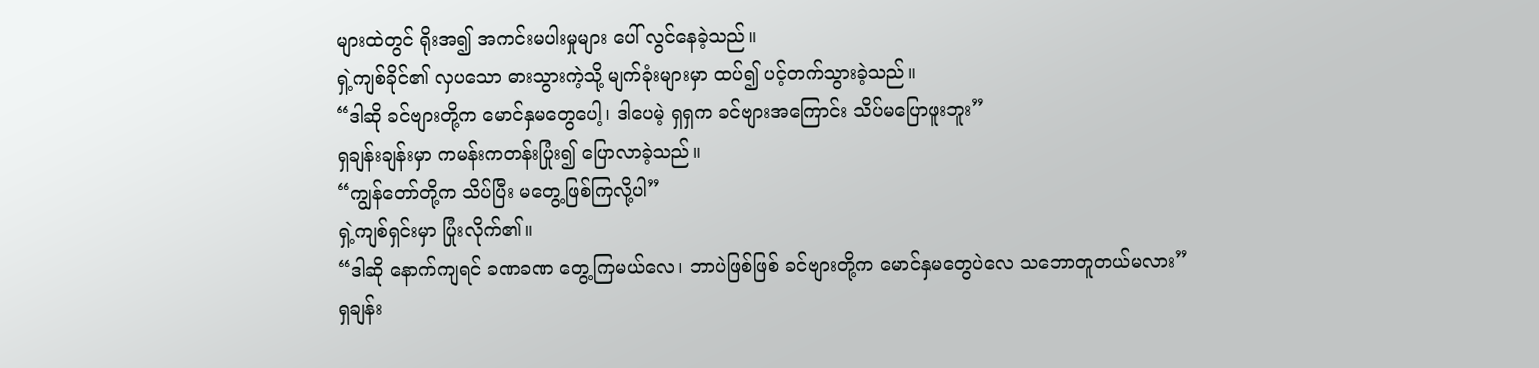များထဲတွင် ရိုးအ၍ အကင်းမပါးမှုများ ပေါ် လွင်နေခဲ့သည်။
ရှဲ့ကျစ်ခိုင်၏ လှပသော ဓားသွားကဲ့သို့ မျက်ခုံးများမှာ ထပ်၍ ပင့်တက်သွားခဲ့သည်။
“ဒါဆို ခင်ဗျားတို့က မောင်နှမတွေပေါ့၊ ဒါပေမဲ့ ရှရှက ခင်ဗျားအကြောင်း သိပ်မပြောဖူးဘူး”
ရှချန်းချန်းမှာ ကမန်းကတန်းပြုံး၍ ပြောလာခဲ့သည်။
“ကျွန်တော်တို့က သိပ်ပြီး မတွေ့ဖြစ်ကြလို့ပါ”
ရှဲ့ကျစ်ရှင်းမှာ ပြုံးလိုက်၏။
“ဒါဆို နောက်ကျရင် ခဏခဏ တွေ့ကြမယ်လေ၊ ဘာပဲဖြစ်ဖြစ် ခင်ဗျားတို့က မောင်နှမတွေပဲလေ သဘောတူတယ်မလား”
ရှချန်း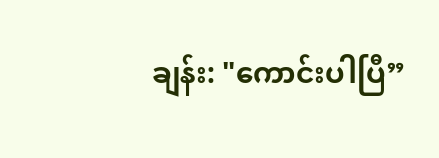ချန်း: "ကောင်းပါပြီ”